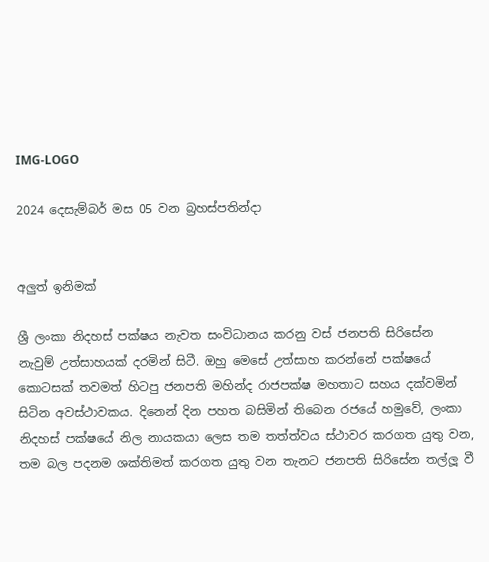IMG-LOGO

2024 දෙසැම්බර් මස 05 වන බ්‍රහස්පතින්දා


අලුත් ඉනිමක්

ශ්‍රී ලංකා නිදහස් පක්ෂය නැවත සංවිධානය කරනු වස් ජනපති සිරිසේන නැවුම් උත්සාහයක් දරමින් සිටී. ඔහු මෙසේ උත්සාහ කරන්නේ පක්ෂයේ කොටසක් තවමත් හිටපු ජනපති මහින්ද රාජපක්ෂ මහතාට සහය දක්වමින් සිටින අවස්ථාවකය. දිනෙන් දින පහත බසිමින් තිබෙන රජයේ හමුවේ, ලංකා නිදහස් පක්ෂයේ නිල නායකයා ලෙස තම තත්ත්වය ස්ථාවර කරගත යුතු වන, තම බල පදනම ශක්තිමත් කරගත යුතු වන තැනට ජනපති සිරිසේන තල්ලූ වී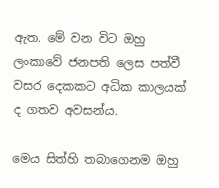ඇත. මේ වන විට ඔහු ලංකාවේ ජනපති ලෙස පත්වී වසර දෙකකට අධික කාලයක් ද ගතව අවසන්ය.

මෙය සිත්හි තබාගෙනම ඔහු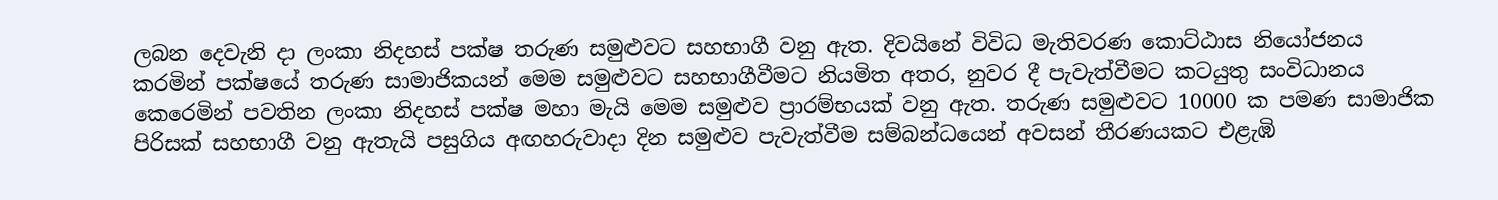ලබන දෙවැනි දා ලංකා නිදහස් පක්ෂ තරුණ සමුළුවට සහභාගී වනු ඇත. දිවයිනේ විවිධ මැතිවරණ කොට්ඨාස නියෝජනය කරමින් පක්ෂයේ තරුණ සාමාජිකයන් මෙම සමුළුවට සහභාගීවීමට නියමිත අතර, නුවර දී පැවැත්වීමට කටයුතු සංවිධානය කෙරෙමින් පවතින ලංකා නිදහස් පක්ෂ මහා මැයි මෙම සමුළුව ප්‍රාරම්භයක් වනු ඇත. තරුණ සමුළුවට 10000 ක පමණ සාමාජික පිරිසක් සහභාගී වනු ඇතැයි පසුගිය අඟහරුවාදා දින සමුළුව පැවැත්වීම සම්බන්ධයෙන් අවසන් තීරණයකට එළැඹි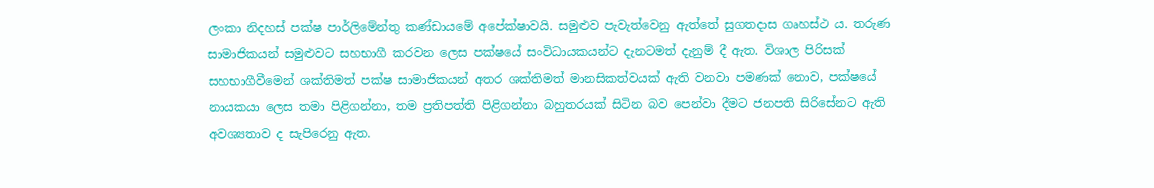ලංකා නිදහස් පක්ෂ පාර්ලිමේන්තු කණ්ඩායමේ අපේක්ෂාවයි. සමුළුව පැවැත්වෙනු ඇත්තේ සුගතදාස ගෘහස්ථ ය. තරුණ සාමාජිකයන් සමුළුවට සහභාගී කරවන ලෙස පක්ෂයේ සංවිධායකයන්ට දැනටමත් දැනුම් දී ඇත. විශාල පිරිසක් සහභාගීවීමෙන් ශක්තිමත් පක්ෂ සාමාජිකයන් අතර ශක්තිමත් මානසිකත්වයක් ඇති වනවා පමණක් නොව, පක්ෂයේ නායකයා ලෙස තමා පිළිගන්නා, තම ප්‍රතිපත්ති පිළිගන්නා බහුතරයක් සිටින බව පෙන්වා දීමට ජනපති සිරිසේනට ඇති අවශ්‍යතාව ද සැපිරෙනු ඇත.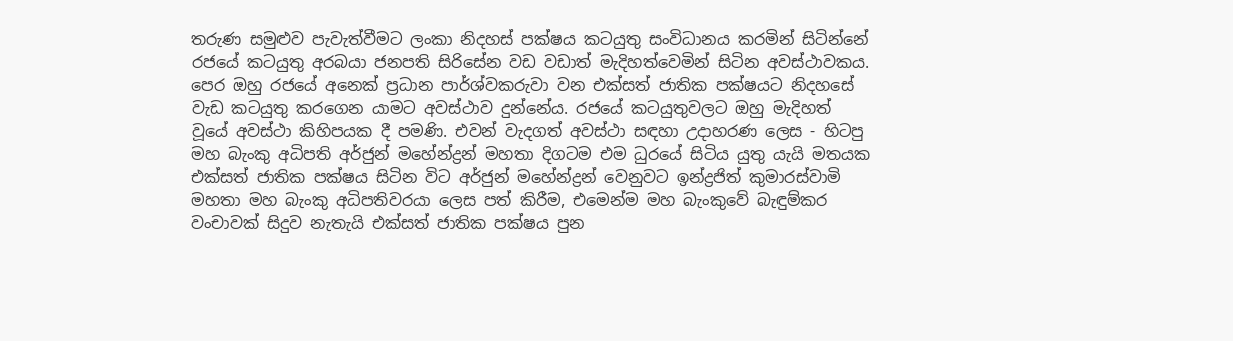තරුණ සමුළුව පැවැත්වීමට ලංකා නිදහස් පක්ෂය කටයුතු සංවිධානය කරමින් සිටින්නේ රජයේ කටයුතු අරබයා ජනපති සිරිසේන වඩ වඩාත් මැදිහත්වෙමින් සිටින අවස්ථාවකය. පෙර ඔහු රජයේ අනෙක් ප්‍රධාන පාර්ශ්වකරුවා වන එක්සත් ජාතික පක්ෂයට නිදහසේ වැඩ කටයුතු කරගෙන යාමට අවස්ථාව දුන්නේය. රජයේ කටයුතුවලට ඔහු මැදිහත් වූයේ අවස්ථා කිහිපයක දී පමණි. එවන් වැදගත් අවස්ථා සඳහා උදාහරණ ලෙස - හිටපු මහ බැංකු අධිපති අර්ජුන් මහේන්ද්‍රන් මහතා දිගටම එම ධුරයේ සිටිය යුතු යැයි මතයක එක්සත් ජාතික පක්ෂය සිටින විට අර්ජුන් මහේන්ද්‍රන් වෙනුවට ඉන්ද්‍රජිත් කුමාරස්වාමි මහතා මහ බැංකු අධිපතිවරයා ලෙස පත් කිරීම, එමෙන්ම මහ බැංකුවේ බැඳුම්කර වංචාවක් සිදුව නැතැයි එක්සත් ජාතික පක්ෂය පුන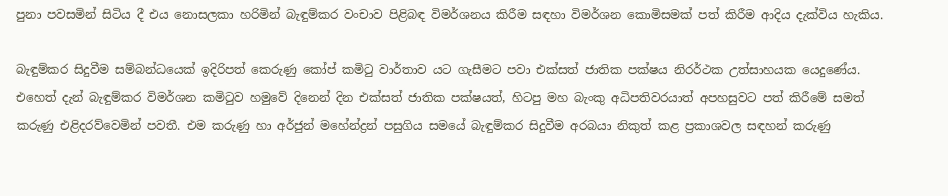පුනා පවසමින් සිටිය දී එය නොසලකා හරිමින් බැඳුම්කර වංචාව පිළිබඳ විමර්ශනය කිරීම සඳහා විමර්ශන කොමිසමක් පත් කිරීම ආදිය දැක්විය හැකිය.

බැඳුම්කර සිදුවීම සම්බන්ධයෙක් ඉදිරිපත් කෙරුණු කෝප් කමිටු වාර්තාව යට ගැසීමට පවා එක්සත් ජාතික පක්ෂය නිරර්ථක උත්සාහයක යෙදුණේය. එහෙත් දැන් බැඳුම්කර විමර්ශන කමිටුව හමුවේ දිනෙන් දින එක්සත් ජාතික පක්ෂයත්, හිටපු මහ බැංකු අධිපතිවරයාත් අපහසුවට පත් කිරීමේ සමත් කරුණු එළිදරව්වෙමින් පවතී. එම කරුණු හා අර්ජුන් මහේන්ද්‍රන් පසුගිය සමයේ බැඳුම්කර සිදුවීම අරබයා නිකුත් කළ ප්‍රකාශවල සඳහන් කරුණු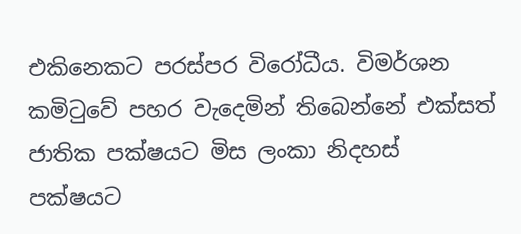එකිනෙකට පරස්පර විරෝධීය. විමර්ශන කමිටුවේ පහර වැදෙමින් තිබෙන්නේ එක්සත් ජාතික පක්ෂයට මිස ලංකා නිදහස් පක්ෂයට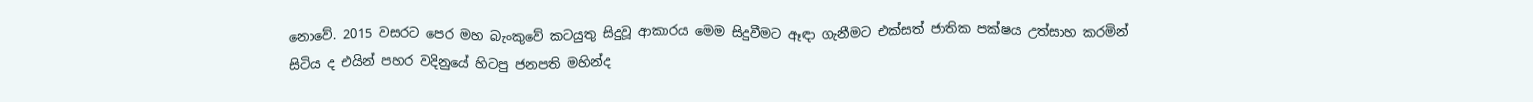නොවේ. 2015 වසරට පෙර මහ බැංකුවේ කටයුතු සිදුවූ ආකාරය මෙම සිදුවීමට ඈඳා ගැනීමට එක්සත් ජාතික පක්ෂය උත්සාහ කරමින් සිටිය ද එයින් පහර වදිනුයේ හිටපු ජනපති මහින්ද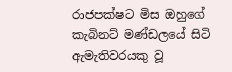රාජපක්ෂට මිස ඔහුගේ කැබිනට් මණ්ඩලයේ සිටි ඇමැතිවරයකු වූ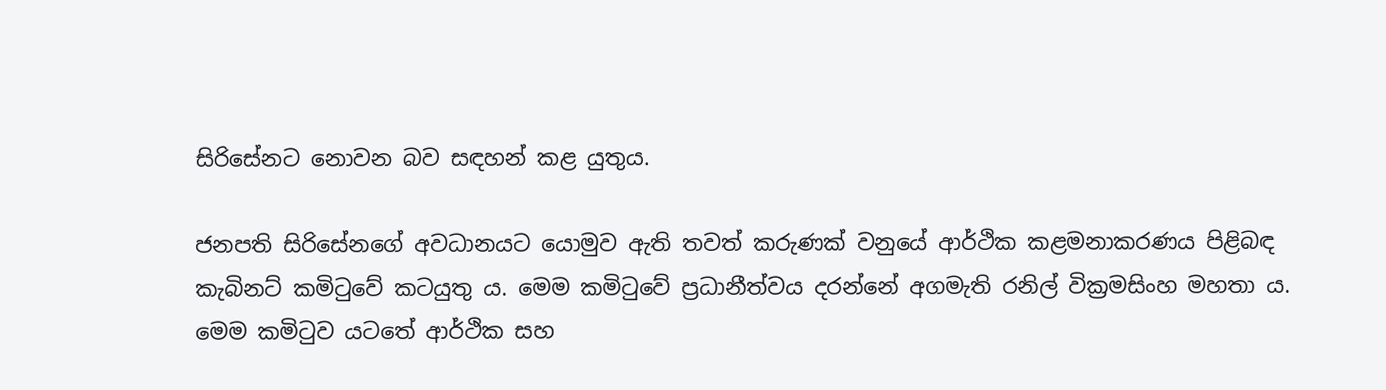සිරිසේනට නොවන බව සඳහන් කළ යුතුය.

ජනපති සිරිසේනගේ අවධානයට යොමුව ඇති තවත් කරුණක් වනුයේ ආර්ථික කළමනාකරණය පිළිබඳ කැබිනට් කමිටුවේ කටයුතු ය. මෙම කමිටුවේ ප්‍රධානීත්වය දරන්නේ අගමැති රනිල් වික්‍රමසිංහ මහතා ය. මෙම කමිටුව යටතේ ආර්ථික සහ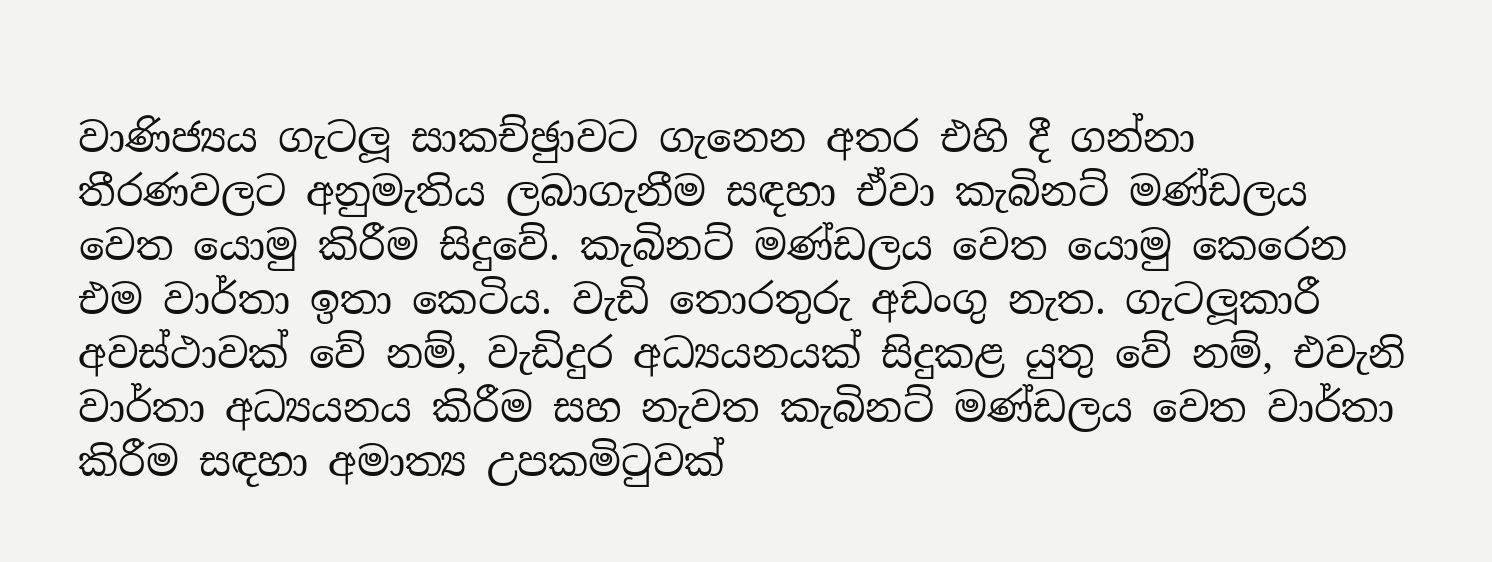වාණිජ්‍යය ගැටලූ සාකච්ඡුාවට ගැනෙන අතර එහි දී ගන්නා තීරණවලට අනුමැතිය ලබාගැනීම සඳහා ඒවා කැබිනට් මණ්ඩලය වෙත යොමු කිරීම සිදුවේ. කැබිනට් මණ්ඩලය වෙත යොමු කෙරෙන එම වාර්තා ඉතා කෙටිය. වැඩි තොරතුරු අඩංගු නැත. ගැටලූකාරී අවස්ථාවක් වේ නම්, වැඩිදුර අධ්‍යයනයක් සිදුකළ යුතු වේ නම්, එවැනි වාර්තා අධ්‍යයනය කිරීම සහ නැවත කැබිනට් මණ්ඩලය වෙත වාර්තා කිරීම සඳහා අමාත්‍ය උපකමිටුවක්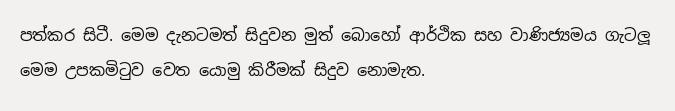පත්කර සිටී. මෙම දැනටමත් සිදුවන මුත් බොහෝ ආර්ථික සහ වාණිජ්‍යමය ගැටලූ මෙම උපකමිටුව වෙත යොමු කිරීමක් සිදුව නොමැත.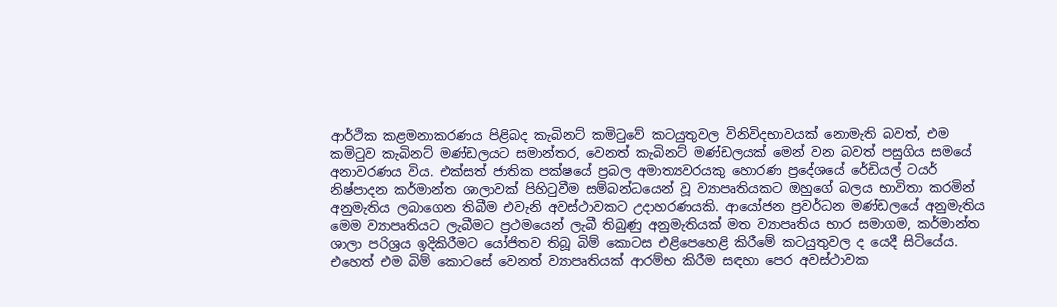ආර්ථික කළමනාකරණය පිළිබද කැබිනට් කමිටුවේ කටයුතුවල විනිවිදභාවයක් නොමැති බවත්, එම කමිටුව කැබිනට් මණ්ඩලයට සමාන්තර, වෙනත් කැබිනට් මණ්ඩලයක් මෙන් වන බවත් පසුගිය සමයේ අනාවරණය විය. එක්සත් ජාතික පක්ෂයේ ප්‍රබල අමාත්‍යවරයකු හොරණ ප්‍රදේශයේ රේඩියල් ටයර් නිෂ්පාදන කර්මාන්ත ශාලාවක් පිහිටුවීම සම්බන්ධයෙන් වූ ව්‍යාපෘතියකට ඔහුගේ බලය භාවිතා කරමින් අනුමැතිය ලබාගෙන තිබීම එවැනි අවස්ථාවකට උදාහරණයකි. ආයෝජන ප්‍රවර්ධන මණ්ඩලයේ අනුමැතිය මෙම ව්‍යාපෘතියට ලැබීමට ප්‍රථමයෙන් ලැබී තිබුණු අනුමැතියක් මත ව්‍යාපෘතිය භාර සමාගම, කර්මාන්ත ශාලා පරිශ්‍රය ඉදිකිරීමට යෝජිතව තිබූ බිම් කොටස එළිපෙහෙළි කිරීමේ කටයුතුවල ද යෙදී සිටියේය. එහෙත් එම බිම් කොටසේ වෙනත් ව්‍යාපෘතියක් ආරම්භ කිරීම සඳහා පෙර අවස්ථාවක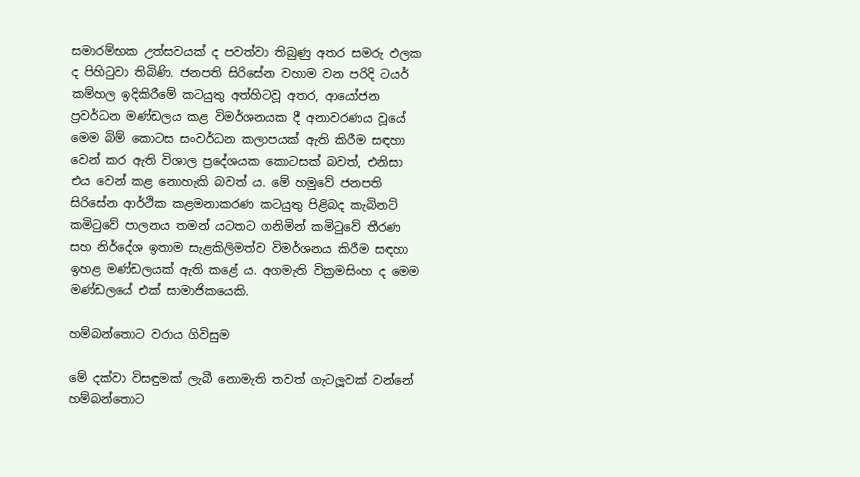සමාරම්භක උත්සවයක් ද පවත්වා තිබුණු අතර සමරු ඵලක ද පිහිටුවා තිබිණි. ජනපති සිරිසේන වහාම වන පරිදි ටයර් කම්හල ඉදිකිරීමේ කටයුතු අත්හිටවූ අතර, ආයෝජන ප්‍රවර්ධන මණ්ඩලය කළ විමර්ශනයක දී අනාවරණය වූයේ මෙම බිම් කොටස සංවර්ධන කලාපයක් ඇති කිරීම සඳහා වෙන් කර ඇති විශාල ප්‍රදේශයක කොටසක් බවත්, එනිසා එය වෙන් කළ නොහැකි බවත් ය. මේ හමුවේ ජනපති සිරිසේන ආර්ථික කළමනාකරණ කටයුතු පිළිබද කැබිනට් කමිටුවේ පාලනය තමන් යටතට ගනිමින් කමිටුවේ තීරණ සහ නිර්දේශ ඉතාම සැළකිලිමත්ව විමර්ශනය කිරීම සඳහා ඉහළ මණ්ඩලයක් ඇති කළේ ය. අගමැති වික්‍රමසිංහ ද මෙම මණ්ඩලයේ එක් සාමාජිකයෙකි.

හම්බන්තොට වරාය ගිවිසුම

මේ දක්වා විසඳුමක් ලැබී නොමැති තවත් ගැටලූවක් වන්නේ හම්බන්තොට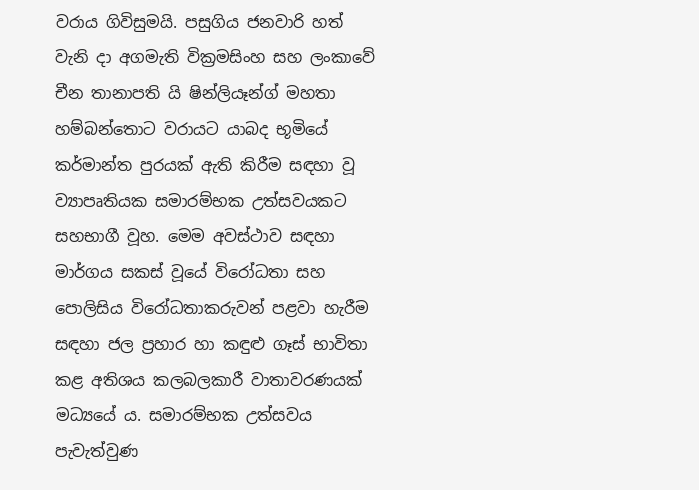වරාය ගිවිසුමයි. පසුගිය ජනවාරි හත් වැනි දා අගමැති වික්‍රමසිංහ සහ ලංකාවේ චීන තානාපති යි ෂින්ලියෑන්ග් මහතා හම්බන්තොට වරායට යාබද භූමියේ කර්මාන්ත පුරයක් ඇති කිරීම සඳහා වූ ව්‍යාපෘතියක සමාරම්භක උත්සවයකට සහභාගී වූහ. මෙම අවස්ථාව සඳහා මාර්ගය සකස් වූයේ විරෝධතා සහ පොලිසිය විරෝධතාකරුවන් පළවා හැරීම සඳහා ජල ප්‍රහාර හා කඳුළු ගෑස් භාවිතා කළ අතිශය කලබලකාරී වාතාවරණයක් මධ්‍යයේ ය. සමාරම්භක උත්සවය පැවැත්වුණ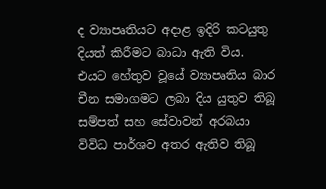ද ව්‍යාපෘතියට අදාළ ඉදිරි කටයුතු දියත් කිරීමට බාධා ඇති විය. එයට හේතුව වූයේ ව්‍යාපෘතිය බාර චීන සමාගමට ලබා දිය යුතුව තිබූ සම්පත් සහ සේවාවන් අරබයා විවිධ පාර්ශව අතර ඇතිව තිබූ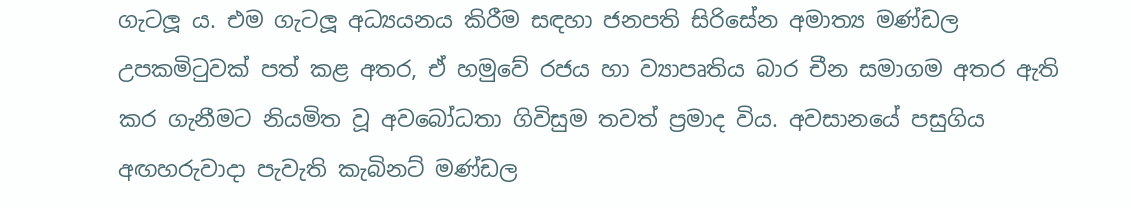ගැටලූ ය. එම ගැටලූ අධ්‍යයනය කිරීම සඳහා ජනපති සිරිසේන අමාත්‍ය මණ්ඩල උපකමිටුවක් පත් කළ අතර, ඒ හමුවේ රජය හා ව්‍යාපෘතිය බාර චීන සමාගම අතර ඇති කර ගැනීමට නියමිත වූ අවබෝධතා ගිවිසුම තවත් ප්‍රමාද විය. අවසානයේ පසුගිය අඟහරුවාදා පැවැති කැබිනට් මණ්ඩල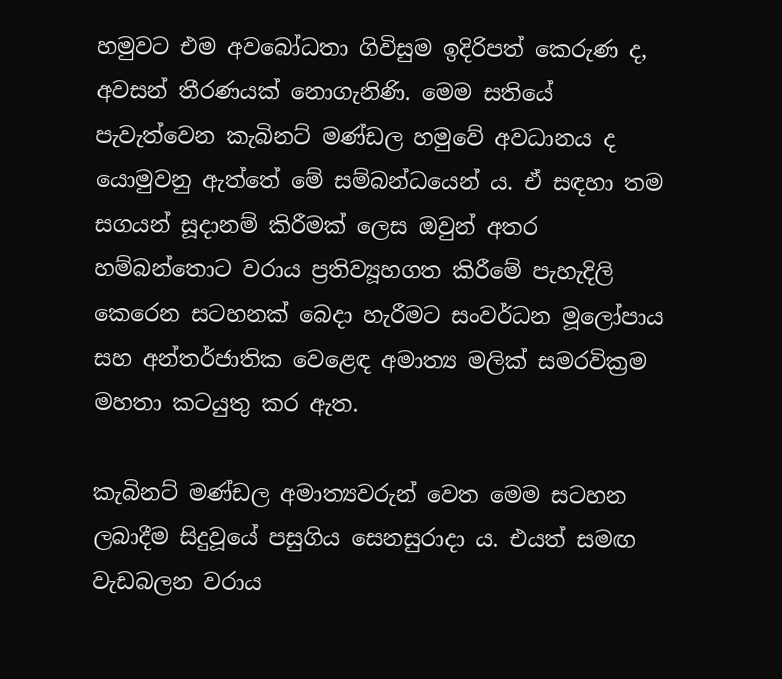හමුවට එම අවබෝධතා ගිවිසුම ඉදිරිපත් කෙරුණ ද, අවසන් තීරණයක් නොගැනිණි. මෙම සතියේ පැවැත්වෙන කැබිනට් මණ්ඩල හමුවේ අවධානය ද යොමුවනු ඇත්තේ මේ සම්බන්ධයෙන් ය. ඒ සඳහා තම සගයන් සූදානම් කිරීමක් ලෙස ඔවුන් අතර හම්බන්තොට වරාය ප්‍රතිව්‍යූහගත කිරීමේ පැහැදිලි කෙරෙන සටහනක් බෙදා හැරීමට සංවර්ධන මූලෝපාය සහ අන්තර්ජාතික වෙළෙඳ අමාත්‍ය මලික් සමරවික්‍රම මහතා කටයුතු කර ඇත.

කැබිනට් මණ්ඩල අමාත්‍යවරුන් වෙත මෙම සටහන ලබාදීම සිදුවූයේ පසුගිය සෙනසුරාදා ය. එයත් සමඟ වැඩබලන වරාය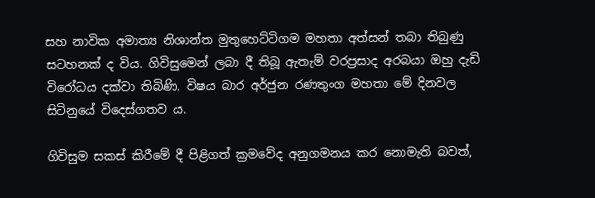සහ නාවික අමාත්‍ය නිශාන්ත මුතුහෙට්ටිගම මහතා අත්සන් තබා තිබුණු සටහනක් ද විය. ගිවිසුමෙන් ලබා දී තිබූ ඇතැම් වරප්‍රසාද අරබයා ඔහු දැඩි විරෝධය දක්වා තිබිණි. විෂය බාර අර්ජුන රණතුංග මහතා මේ දිනවල සිටිනුයේ විදෙස්ගතව ය.

ගිවිසුම සකස් කිරීමේ දී පිළිගත් ක්‍රමවේද අනුගමනය කර නොමැති බවත්,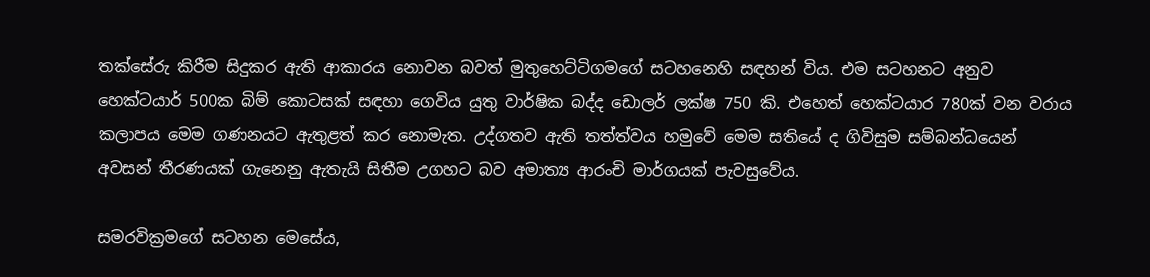තක්සේරු කිරීම සිදුකර ඇති ආකාරය නොවන බවත් මුතුහෙට්ටිගමගේ සටහනෙහි සඳහන් විය. එම සටහනට අනුව හෙක්ටයාර් 500ක බිම් කොටසක් සඳහා ගෙවිය යුතු වාර්ෂික බද්ද ඩොලර් ලක්ෂ 750 කි. එහෙත් හෙක්ටයාර 780ක් වන වරාය කලාපය මෙම ගණනයට ඇතුළත් කර නොමැත. උද්ගතව ඇති තත්ත්වය හමුවේ මෙම සතියේ ද ගිවිසුම සම්බන්ධයෙන් අවසන් තීරණයක් ගැනෙනු ඇතැයි සිතීම උගහට බව අමාත්‍ය ආරංචි මාර්ගයක් පැවසුවේය.

සමරවික්‍රමගේ සටහන මෙසේය,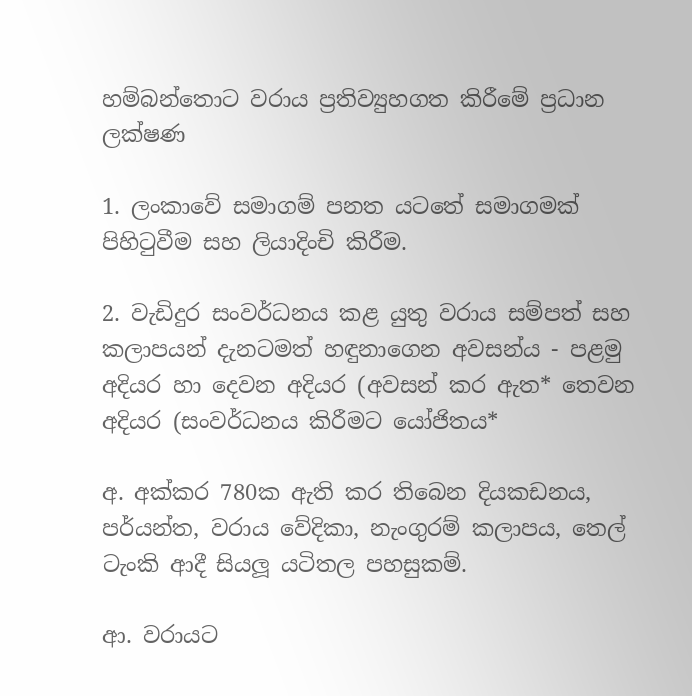හම්බන්තොට වරාය ප්‍රතිව්‍යුහගත කිරීමේ ප්‍රධාන ලක්ෂණ

1. ලංකාවේ සමාගම් පනත යටතේ සමාගමක් පිහිටුවීම සහ ලියාදිංචි කිරීම.

2. වැඩිදුර සංවර්ධනය කළ යුතු වරාය සම්පත් සහ කලාපයන් දැනටමත් හඳුනාගෙන අවසන්ය - පළමු අදියර හා දෙවන අදියර (අවසන් කර ඇත* තෙවන අදියර (සංවර්ධනය කිරීමට යෝජිතය*

අ. අක්කර 780ක ඇති කර තිබෙන දියකඩනය, පර්යන්ත, වරාය වේදිකා, නැංගුරම් කලාපය, තෙල් ටැංකි ආදී සියලූ යටිතල පහසුකම්.

ආ. වරායට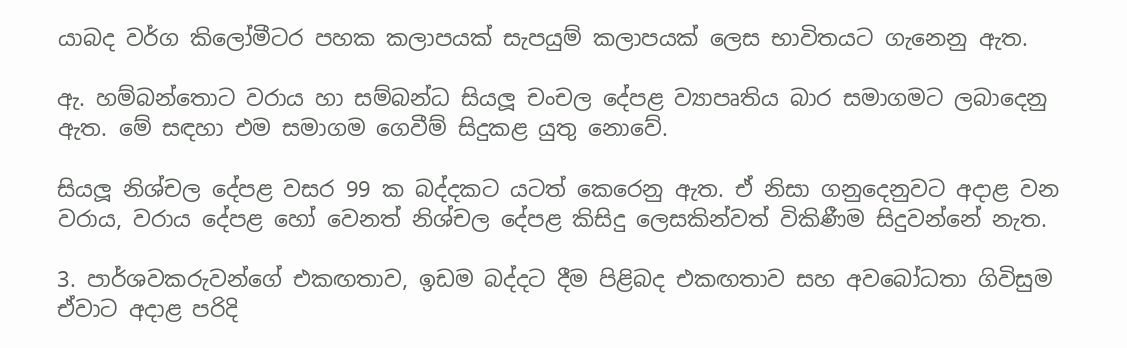යාබද වර්ග කිලෝමීටර පහක කලාපයක් සැපයුම් කලාපයක් ලෙස භාවිතයට ගැනෙනු ඇත.

ඇ. හම්බන්තොට වරාය හා සම්බන්ධ සියලූ චංචල දේපළ ව්‍යාපෘතිය බාර සමාගමට ලබාදෙනු ඇත. මේ සඳහා එම සමාගම ගෙවීම් සිදුකළ යුතු නොවේ.

සියලූ නිශ්චල දේපළ වසර 99 ක බද්දකට යටත් කෙරෙනු ඇත. ඒ නිසා ගනුදෙනුවට අදාළ වන වරාය, වරාය දේපළ හෝ වෙනත් නිශ්චල දේපළ කිසිදු ලෙසකින්වත් විකිණීම සිදුවන්නේ නැත.

3. පාර්ශවකරුවන්ගේ එකඟතාව, ඉඩම බද්දට දීම පිළිබද එකඟතාව සහ අවබෝධතා ගිවිසුම ඒවාට අදාළ පරිදි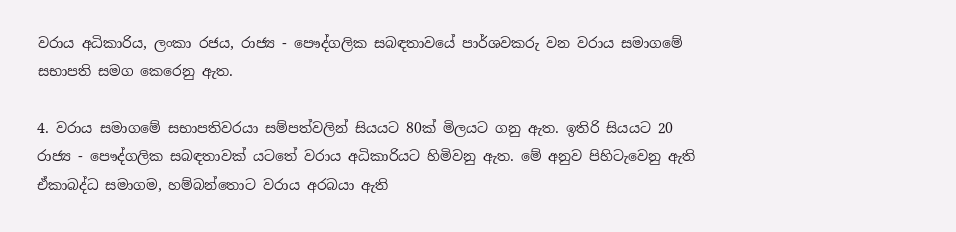වරාය අධිකාරිය, ලංකා රජය, රාජ්‍ය - පෞද්ගලික සබඳතාවයේ පාර්ශවකරු වන වරාය සමාගමේ සභාපති සමග කෙරෙනු ඇත.

4. වරාය සමාගමේ සභාපතිවරයා සම්පත්වලින් සියයට 80ක් මිලයට ගනු ඇත. ඉතිරි සියයට 20 රාජ්‍ය - පෞද්ගලික සබඳතාවක් යටතේ වරාය අධිකාරියට හිමිවනු ඇත. මේ අනුව පිහිටැවෙනු ඇති ඒකාබද්ධ සමාගම, හම්බන්තොට වරාය අරබයා ඇති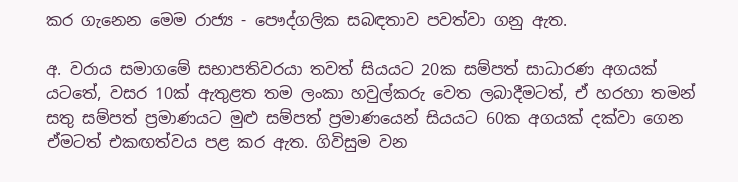කර ගැනෙන මෙම රාජ්‍ය - පෞද්ගලික සබඳතාව පවත්වා ගනු ඇත.

අ. වරාය සමාගමේ සභාපතිවරයා තවත් සියයට 20ක සම්පත් සාධාරණ අගයක් යටතේ, වසර 10ක් ඇතුළත තම ලංකා හවුල්කරු වෙත ලබාදීමටත්, ඒ හරහා තමන් සතු සම්පත් ප්‍රමාණයට මුළු සම්පත් ප්‍රමාණයෙන් සියයට 60ක අගයක් දක්වා ගෙන ඒමටත් එකඟත්වය පළ කර ඇත. ගිවිසුම වන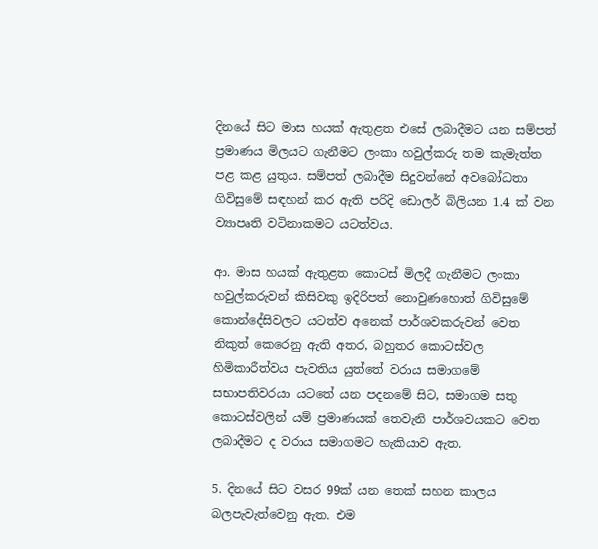දිනයේ සිට මාස හයක් ඇතුළත එසේ ලබාදීමට යන සම්පත් ප්‍රමාණය මිලයට ගැනීමට ලංකා හවුල්කරු තම කැමැත්ත පළ කළ යුතුය. සම්පත් ලබාදීම සිදුවන්නේ අවබෝධතා ගිවිසුමේ සඳහන් කර ඇති පරිදි ඩොලර් බිලියන 1.4 ක් වන ව්‍යාපෘති වටිනාකමට යටත්වය.

ආ. මාස හයක් ඇතුළත කොටස් මිලදී ගැනීමට ලංකා හවුල්කරුවන් කිසිවකු ඉදිරිපත් නොවුණහොත් ගිවිසුමේ කොන්දේසිවලට යටත්ව අනෙක් පාර්ශවකරුවන් වෙත නිකුත් කෙරෙනු ඇති අතර, බහුතර කොටස්වල හිමිකාරීත්වය පැවතිය යුත්තේ වරාය සමාගමේ සභාපතිවරයා යටතේ යන පදනමේ සිට, සමාගම සතු කොටස්වලින් යම් ප්‍රමාණයක් තෙවැනි පාර්ශවයකට වෙත ලබාදීමට ද වරාය සමාගමට හැකියාව ඇත.

5. දිනයේ සිට වසර 99ක් යන තෙක් සහන කාලය බලපැවැත්වෙනු ඇත. එම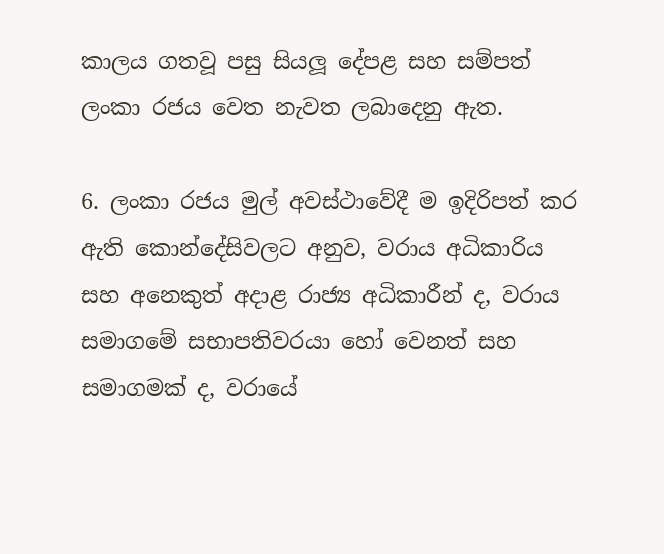කාලය ගතවූ පසු සියලූ දේපළ සහ සම්පත් ලංකා රජය වෙත නැවත ලබාදෙනු ඇත.

6. ලංකා රජය මුල් අවස්ථාවේදී ම ඉදිරිපත් කර ඇති කොන්දේසිවලට අනුව, වරාය අධිකාරිය සහ අනෙකුත් අදාළ රාජ්‍ය අධිකාරීන් ද, වරාය සමාගමේ සභාපතිවරයා හෝ වෙනත් සහ සමාගමක් ද, වරායේ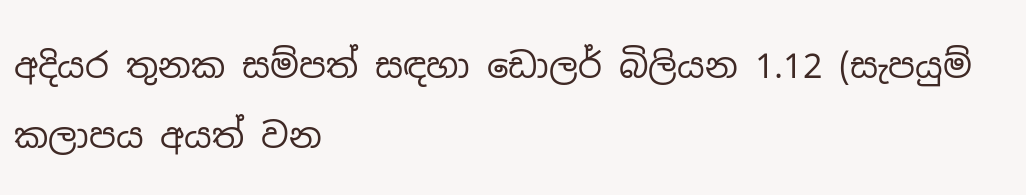අදියර තුනක සම්පත් සඳහා ඩොලර් බිලියන 1.12 (සැපයුම් කලාපය අයත් වන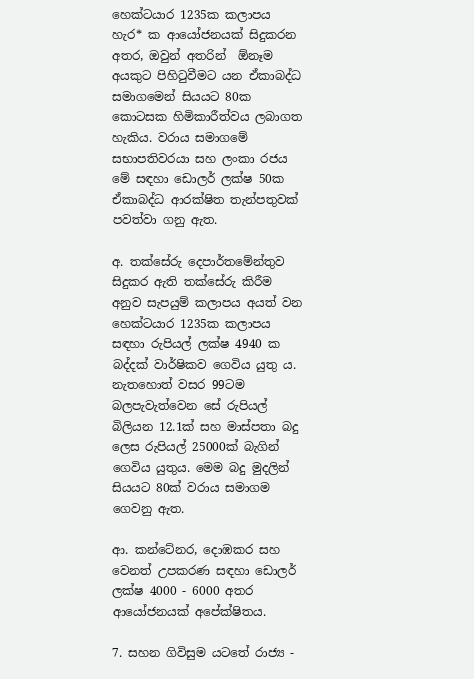හෙක්ටයාර 1235ක කලාපය හැර* ක ආයෝජනයක් සිදුකරන අතර, ඔවුන් අතරින්  ඕනෑම අයකුට පිහිටුවීමට යන ඒකාබද්ධ සමාගමෙන් සියයට 80ක කොටසක හිමිකාරීත්වය ලබාගත හැකිය. වරාය සමාගමේ සභාපතිවරයා සහ ලංකා රජය මේ සඳහා ඩොලර් ලක්ෂ 50ක ඒකාබද්ධ ආරක්ෂිත තැන්පතුවක් පවත්වා ගනු ඇත.

අ. තක්සේරු දෙපාර්තමේන්තුව සිදුකර ඇති තක්සේරු කිරීම අනුව සැපයුම් කලාපය අයත් වන හෙක්ටයාර 1235ක කලාපය සඳහා රුපියල් ලක්ෂ 4940 ක බද්දක් වාර්ෂිකව ගෙවිය යුතු ය. නැතහොත් වසර 99ටම බලපැවැත්වෙන සේ රුපියල් බිලියන 12.1ක් සහ මාස්පතා බදු ලෙස රුපියල් 25000ක් බැගින් ගෙවිය යුතුය. මෙම බදු මුදලින් සියයට 80ක් වරාය සමාගම ගෙවනු ඇත.

ආ. කන්ටේනර, දොඹකර සහ වෙනත් උපකරණ සඳහා ඩොලර් ලක්ෂ 4000 - 6000 අතර ආයෝජනයක් අපේක්ෂිතය.

7. සහන ගිවිසුම යටතේ රාජ්‍ය -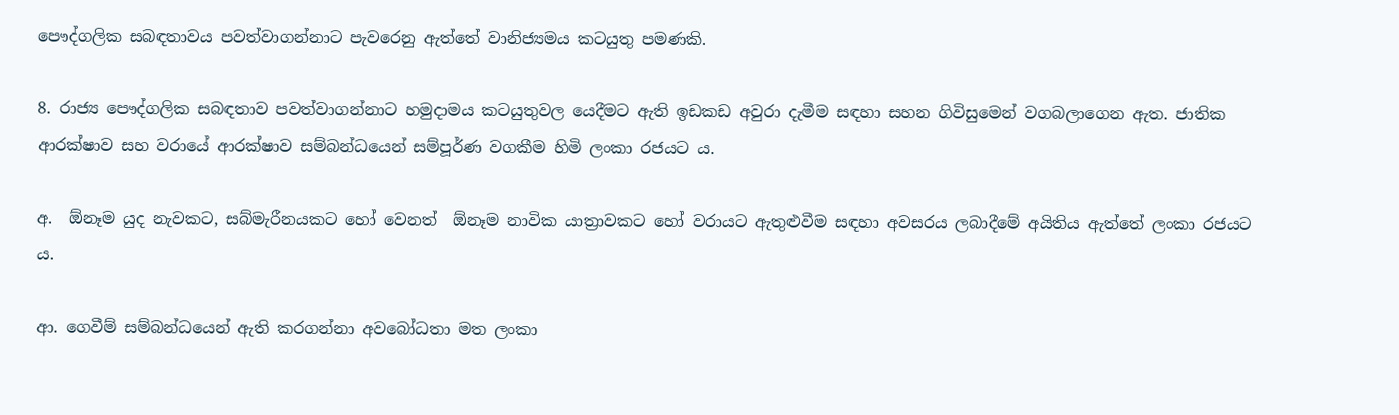පෞද්ගලික සබඳතාවය පවත්වාගන්නාට පැවරෙනු ඇත්තේ වානිජ්‍යමය කටයුතු පමණකි.

8. රාජ්‍ය පෞද්ගලික සබඳතාව පවත්වාගන්නාට හමුදාමය කටයුතුවල යෙදීමට ඇති ඉඩකඩ අවුරා දැමීම සඳහා සහන ගිවිසුමෙන් වගබලාගෙන ඇත. ජාතික ආරක්ෂාව සහ වරායේ ආරක්ෂාව සම්බන්ධයෙන් සම්පූර්ණ වගකීම හිමි ලංකා රජයට ය.

අ.  ඕනෑම යුද නැවකට, සබ්මැරීනයකට හෝ වෙනත්  ඕනෑම නාවික යාත්‍රාවකට හෝ වරායට ඇතුළුවීම සඳහා අවසරය ලබාදීමේ අයිතිය ඇත්තේ ලංකා රජයට ය.

ආ. ගෙවීම් සම්බන්ධයෙන් ඇති කරගන්නා අවබෝධතා මත ලංකා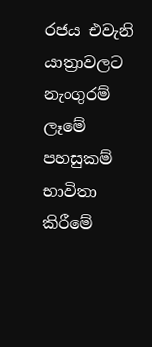රජය එවැනි යාත්‍රාවලට නැංගුරම් ලෑමේ පහසුකම් භාවිතා කිරීමේ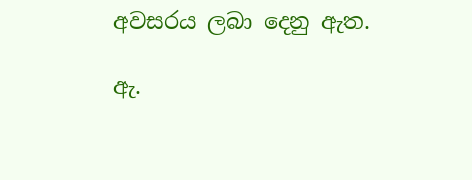අවසරය ලබා දෙනු ඇත.

ඇ.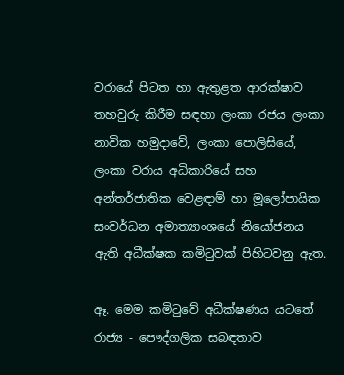වරායේ පිටත හා ඇතුළත ආරක්ෂාව තහවුරු කිරීම සඳහා ලංකා රජය ලංකා නාවික හමුදාවේ, ලංකා පොලිසියේ, ලංකා වරාය අධිකාරියේ සහ අන්තර්ජාතික වෙළඳාම් හා මූලෝපායික සංවර්ධන අමාත්‍යාංශයේ නියෝජනය ඇති අධීක්ෂක කමිටුවක් පිහිටවනු ඇත.

ඈ. මෙම කමිටුවේ අධීක්ෂණය යටතේ රාජ්‍ය - පෞද්ගලික සබඳතාව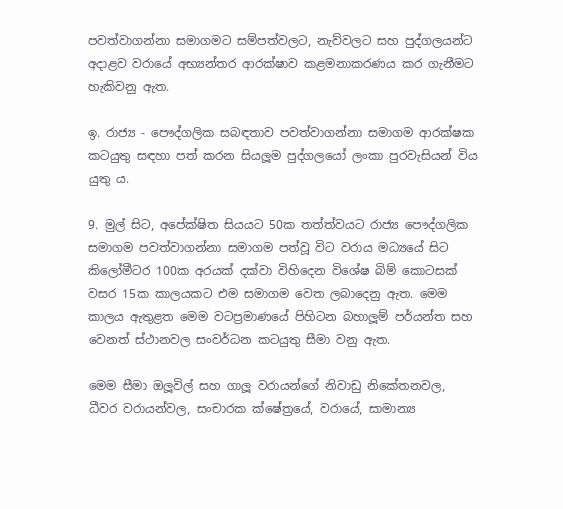පවත්වාගන්නා සමාගමට සම්පත්වලට, නැව්වලට සහ පුද්ගලයන්ට අදාළව වරායේ අභ්‍යන්තර ආරක්ෂාව කළමනාකරණය කර ගැනීමට හැකිවනු ඇත.

ඉ. රාජ්‍ය - පෞද්ගලික සබඳතාව පවත්වාගන්නා සමාගම ආරක්ෂක කටයුතු සඳහා පත් කරන සියලූම පුද්ගලයෝ ලංකා පුරවැසියන් විය යුතු ය.

9. මුල් සිට, අපේක්ෂිත සියයට 50ක තත්ත්වයට රාජ්‍ය පෞද්ගලික සමාගම පවත්වාගන්නා සමාගම පත්වූ විට වරාය මධ්‍යයේ සිට කිලෝමීටර 100ක අරයක් දක්වා විහිදෙන විශේෂ බිම් කොටසක් වසර 15ක කාලයකට එම සමාගම වෙත ලබාදෙනු ඇත. මෙම කාලය ඇතුළත මෙම වටප්‍රමාණයේ පිහිටන බහාලූම් පර්යන්ත සහ වෙනත් ස්ථානවල සංවර්ධන කටයුතු සීමා වනු ඇත.

මෙම සීමා ඔලූවිල් සහ ගාලූ වරායන්ගේ නිවාඩු නිකේතනවල, ධීවර වරායන්වල, සංචාරක ක්ෂේත්‍රයේ, වරායේ, සාමාන්‍ය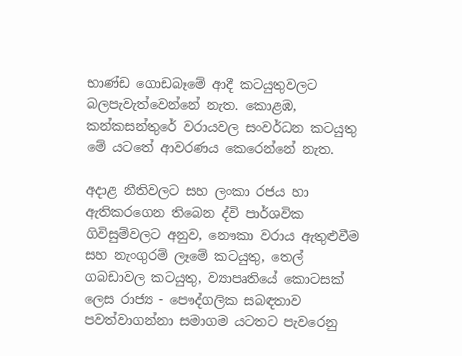භාණ්ඩ ගොඩබෑමේ ආදී කටයුතුවලට බලපැවැත්වෙන්නේ නැත. කොළඹ, කන්කසන්තුරේ වරායවල සංවර්ධන කටයුතු මේ යටතේ ආවරණය කෙරෙන්නේ නැත.

අදාළ නීතිවලට සහ ලංකා රජය හා ඇතිකරගෙන තිබෙන ද්වි පාර්ශවික ගිවිසුම්වලට අනුව, නෞකා වරාය ඇතුළුවීම සහ නැංගුරම් ලෑමේ කටයුතු, තෙල් ගබඩාවල කටයුතු, ව්‍යාපෘතියේ කොටසක් ලෙස රාජ්‍ය - පෞද්ගලික සබඳතාව පවත්වාගන්නා සමාගම යටතට පැවරෙනු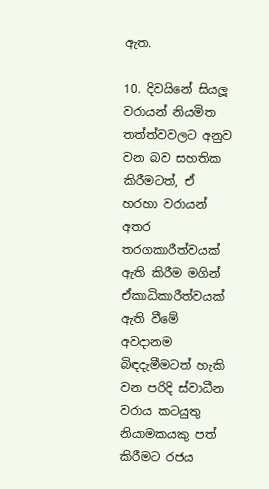ඇත.

10. දිවයිනේ සියලූ වරායන් නියමිත තත්ත්වවලට අනුව වන බව සහතික කිරීමටත්, ඒ හරහා වරායන් අතර තරගකාරීත්වයක් ඇති කිරීම මගින් ඒකාධිකාරීත්වයක් ඇති වීමේ අවදානම බිඳදැමීමටත් හැකි වන පරිදි ස්වාධීන වරාය කටයුතු නියාමකයකු පත් කිරීමට රජය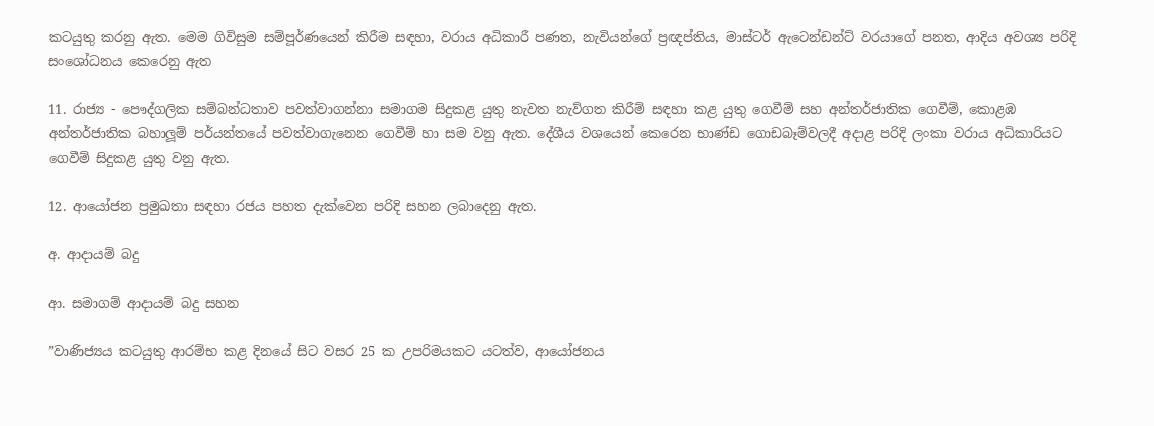කටයුතු කරනු ඇත. මෙම ගිවිසුම සම්පූර්ණයෙන් කිරීම සඳහා, වරාය අධිකාරී පණත, නැවියන්ගේ ප්‍රඥප්තිය, මාස්ටර් ඇටෙන්ඩන්ට් වරයාගේ පනත, ආදිය අවශ්‍ය පරිදි සංශෝධනය කෙරෙනු ඇත

11. රාජ්‍ය - පෞද්ගලික සම්බන්ධතාව පවත්වාගන්නා සමාගම සිදුකළ යුතු නැවත නැව්ගත කිරීම් සඳහා කළ යුතු ගෙවීම් සහ අන්තර්ජාතික ගෙවීම්, කොළඹ අන්තර්ජාතික බහාලූම් පර්යන්තයේ පවත්වාගැනෙන ගෙවීම් හා සම වනු ඇත. දේශීය වශයෙන් කෙරෙන භාණ්ඩ ගොඩබෑම්වලදී අදාළ පරිදි ලංකා වරාය අධිකාරියට ගෙවීම් සිදුකළ යුතු වනු ඇත.

12. ආයෝජන ප්‍රමුඛතා සඳහා රජය පහත දැක්වෙන පරිදි සහන ලබාදෙනු ඇත.

අ. ආදායම් බදු

ආ. සමාගම් ආදායම් බදු සහන

”වාණිජ්‍යය කටයුතු ආරම්භ කළ දිනයේ සිට වසර 25 ක උපරිමයකට යටත්ව, ආයෝජනය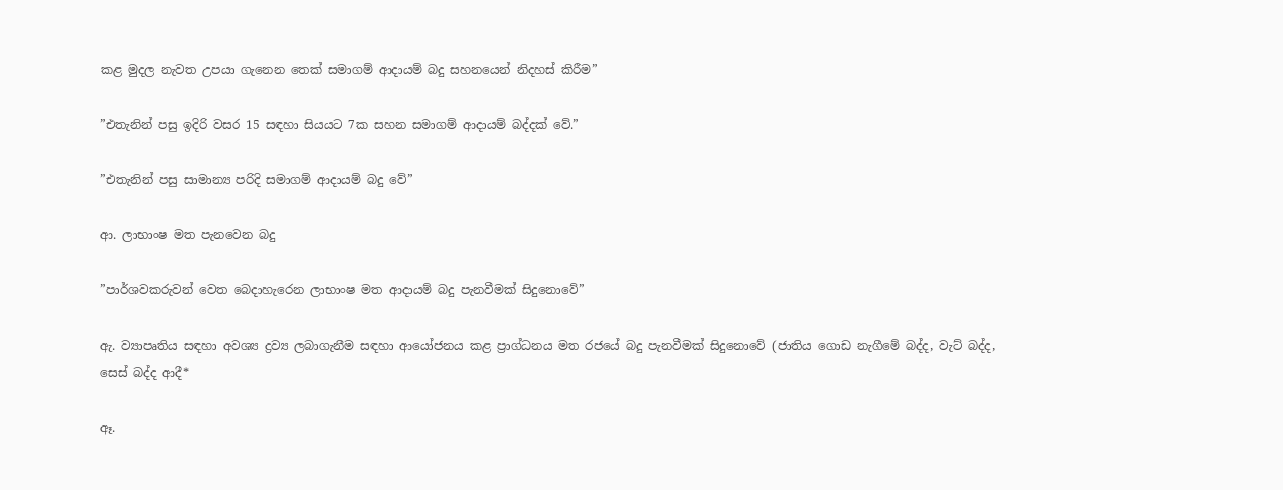කළ මුදල නැවත උපයා ගැනෙන තෙක් සමාගම් ආදායම් බදු සහනයෙන් නිදහස් කිරීම”

”එතැනින් පසු ඉදිරි වසර 15 සඳහා සියයට 7ක සහන සමාගම් ආදායම් බද්දක් වේ.”

”එතැනින් පසු සාමාන්‍ය පරිදි සමාගම් ආදායම් බදු වේ”

ආ. ලාභාංෂ මත පැනවෙන බදු

”පාර්ශවකරුවන් වෙත බෙදාහැරෙන ලාභාංෂ මත ආදායම් බදු පැනවීමක් සිදුනොවේ”

ඇ. ව්‍යාපෘතිය සඳහා අවශ්‍ය ද්‍රව්‍ය ලබාගැනීම සඳහා ආයෝජනය කළ ප්‍රාග්ධනය මත රජයේ බදු පැනවීමක් සිදුනොවේ (ජාතිය ගොඩ නැගීමේ බද්ද, වැට් බද්ද, සෙස් බද්ද ආදී*

ඈ.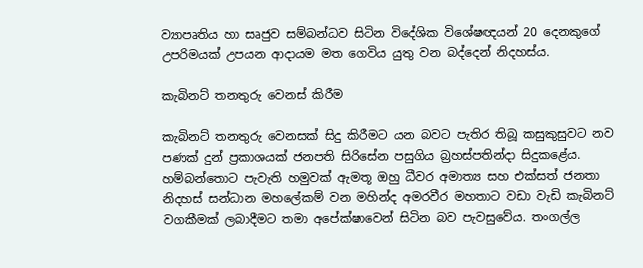ව්‍යාපෘතිය හා සෘජුව සම්බන්ධව සිටින විදේශික විශේෂඥයන් 20 දෙනකුගේ උපරිමයක් උපයන ආදායම මත ගෙවිය යුතු වන බද්දෙන් නිදහස්ය.

කැබිනට් තනතුරු වෙනස් කිරීම

කැබිනට් තනතුරු වෙනසක් සිදු කිරීමට යන බවට පැතිර තිබූ කසුකුසුවට නව පණක් දුන් ප්‍රකාශයක් ජනපති සිරිසේන පසුගිය බ්‍රහස්පතින්දා සිදුකළේය. හම්බන්තොට පැවැති හමුවක් ඇමතූ ඔහු ධීවර අමාත්‍ය සහ එක්සත් ජනතා නිදහස් සන්ධාන මහලේකම් වන මහින්ද අමරවීර මහතාට වඩා වැඩි කැබිනට් වගකීමක් ලබාදීමට තමා අපේක්ෂාවෙන් සිටින බව පැවසුවේය. තංගල්ල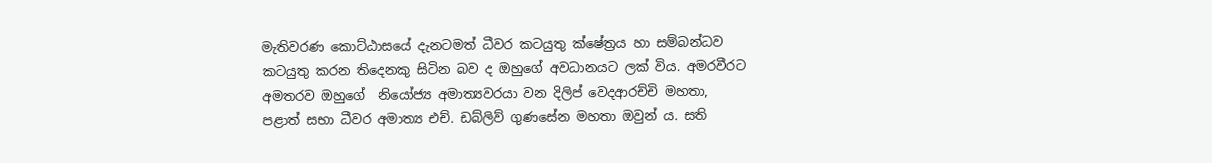මැතිවරණ කොට්ඨාසයේ දැනටමත් ධීවර කටයුතු ක්ෂේත්‍රය හා සම්බන්ධව කටයුතු කරන තිදෙනකු සිටින බව ද ඔහුගේ අවධානයට ලක් විය. අමරවීරට අමතරව ඔහුගේ  නියෝජ්‍ය අමාත්‍යවරයා වන දිලිප් වෙදආරච්චි මහතා, පළාත් සභා ධීවර අමාත්‍ය එච්. ඩබ්ලිව් ගුණසේන මහතා ඔවුන් ය. සති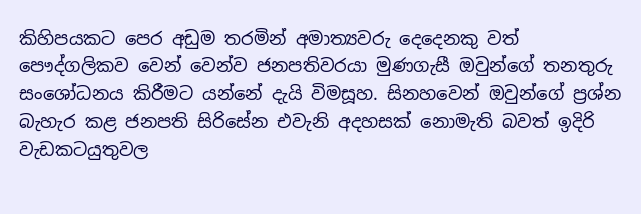කිහිපයකට පෙර අඩුම තරමින් අමාත්‍යවරු දෙදෙනකු වත් පෞද්ගලිකව වෙන් වෙන්ව ජනපතිවරයා මුණගැසී ඔවුන්ගේ තනතුරු සංශෝධනය කිරීමට යන්නේ දැයි විමසූහ. සිනහවෙන් ඔවුන්ගේ ප්‍රශ්න බැහැර කළ ජනපති සිරිසේන එවැනි අදහසක් නොමැති බවත් ඉදිරි වැඩකටයුතුවල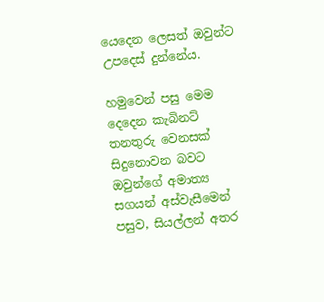යෙදෙන ලෙසත් ඔවුන්ට උපදෙස් දුන්නේය.

හමුවෙන් පසු මෙම දෙදෙන කැබිනට් තනතුරු වෙනසක් සිදුනොවන බවට ඔවුන්ගේ අමාත්‍ය සගයන් අස්වැසීමෙන් පසුව, සියල්ලන් අතර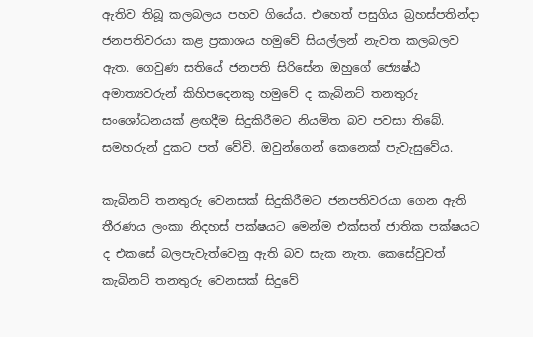ඇතිව තිබූ කලබලය පහව ගියේය. එහෙත් පසුගිය බ්‍රහස්පතින්දා ජනපතිවරයා කළ ප්‍රකාශය හමුවේ සියල්ලන් නැවත කලබලව ඇත. ගෙවුණ සතියේ ජනපති සිරිසේන ඔහුගේ ජ්‍යෙෂ්ඨ අමාත්‍යවරුන් කිහිපදෙනකු හමුවේ ද කැබිනට් තනතුරු සංශෝධනයක් ළඟදීම සිදුකිරීමට නියමිත බව පවසා තිබේ. සමහරුන් දුකට පත් වේවි. ඔවුන්ගෙන් කෙනෙක් පැවැසුවේය.

කැබිනට් තනතුරු වෙනසක් සිදුකිරීමට ජනපතිවරයා ගෙන ඇති තීරණය ලංකා නිදහස් පක්ෂයට මෙන්ම එක්සත් ජාතික පක්ෂයට ද එකසේ බලපැවැත්වෙනු ඇති බව සැක නැත. කෙසේවුවත් කැබිනට් තනතුරු වෙනසක් සිදුවේ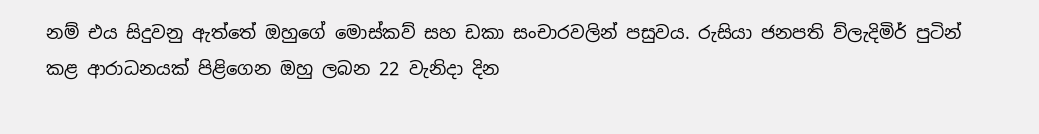නම් එය සිදුවනු ඇත්තේ ඔහුගේ මොස්කව් සහ ඩකා සංචාරවලින් පසුවය. රුසියා ජනපති ව්ලැදිමිර් පුටින් කළ ආරාධනයක් පිළිගෙන ඔහු ලබන 22 වැනිදා දින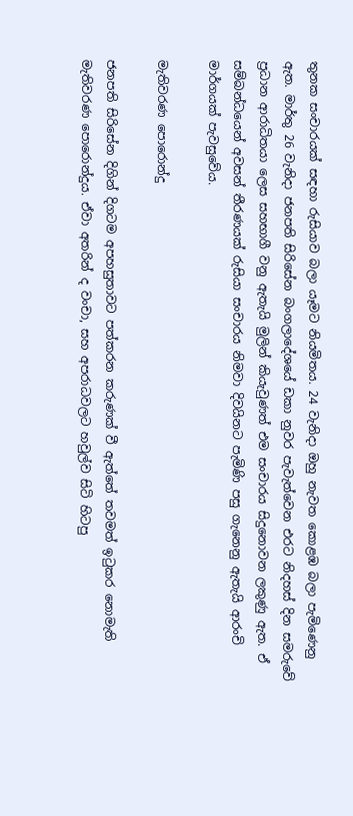තුනක සංචාරයක් සඳහා රුසියාව බලා යෑමට නියමිතය. 24 වැනිදා ඔහු නැවත කොළඹ බලා පැමිණෙනු ඇත. මාර්තු 26 වැනිදා ජනපති සිරිසේන බංගලාදේශයේ ඩකා නුවර පැවැත්වෙන එරට නිදහස් දින සමරුවේ ප්‍රධාන ආරාධිතයා ලෙස සහභාගී වනු ඇතැයි මුලින් කියැවුණත් එම සංචාරය සිදුනොවන ලකුණු ඇත. ඒ සම්බන්ධයෙන් අවසන් තීරණයක් රුසියා සංචාරය නිමවා දිවයිනට පැමිණි පසු ගැනෙනු ඇතැයි ආරංචි මාර්ගයක් පැවසුවේය.

මැතිවරණ පොරොන්දු

ජනපති සිරිසේන දිගින් දිගටම අපහසුතාවට පත්කරන කරුණක් වී ඇත්තේ තවමත් ඉටුකර නොමැති මැතිවරණ පොරොන්දුය. ඒවා අතරින් ද වංචා, සහ අපරාධවලට හවුල්ව සිටි හිටපු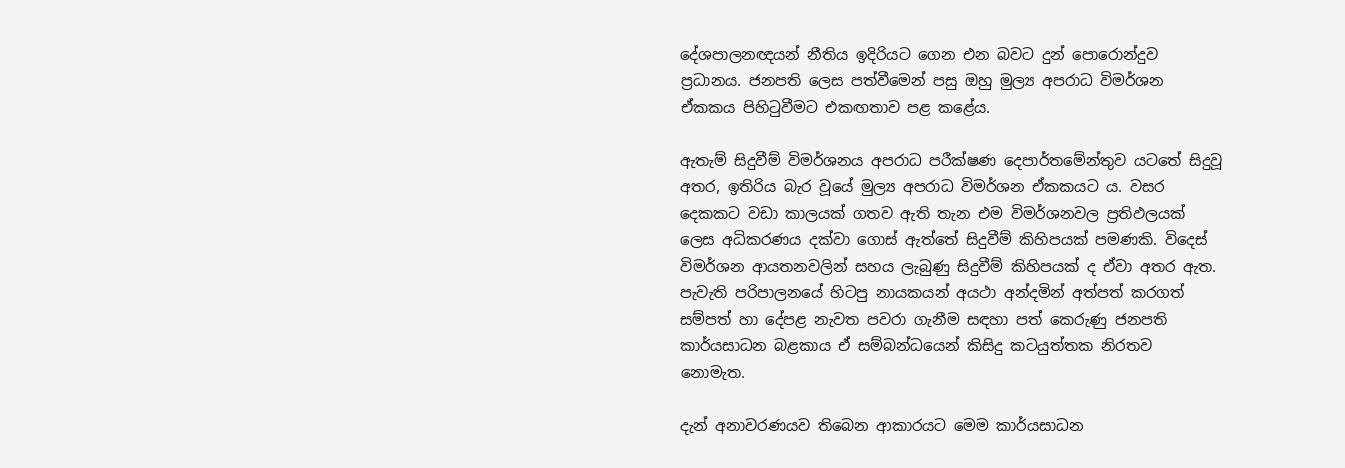දේශපාලනඥයන් නීතිය ඉදිරියට ගෙන එන බවට දුන් පොරොන්දුව ප්‍රධානය. ජනපති ලෙස පත්වීමෙන් පසු ඔහු මුල්‍ය අපරාධ විමර්ශන ඒකකය පිහිටුවීමට එකඟතාව පළ කළේය.

ඇතැම් සිදුවීම් විමර්ශනය අපරාධ පරීක්ෂණ දෙපාර්තමේන්තුව යටතේ සිදුවූ අතර, ඉතිරිය බැර වූයේ මුල්‍ය අපරාධ විමර්ශන ඒකකයට ය. වසර දෙකකට වඩා කාලයක් ගතව ඇති තැන එම විමර්ශනවල ප්‍රතිඵලයක් ලෙස අධිකරණය දක්වා ගොස් ඇත්තේ සිදුවීම් කිහිපයක් පමණකි. විදෙස් විමර්ශන ආයතනවලින් සහය ලැබුණු සිදුවීම් කිහිපයක් ද ඒවා අතර ඇත. පැවැති පරිපාලනයේ හිටපු නායකයන් අයථා අන්දමින් අත්පත් කරගත් සම්පත් හා දේපළ නැවත පවරා ගැනීම සඳහා පත් කෙරුණු ජනපති කාර්යසාධන බළකාය ඒ සම්බන්ධයෙන් කිසිදු කටයුත්තක නිරතව නොමැත.

දැන් අනාවරණයව තිබෙන ආකාරයට මෙම කාර්යසාධන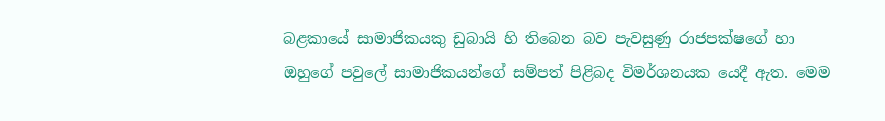බළකායේ සාමාජිකයකු ඩුබායි හි තිබෙන බව පැවසුණු රාජපක්ෂගේ හා ඔහුගේ පවුලේ සාමාජිකයන්ගේ සම්පත් පිළිබද විමර්ශනයක යෙදී ඇත. මෙම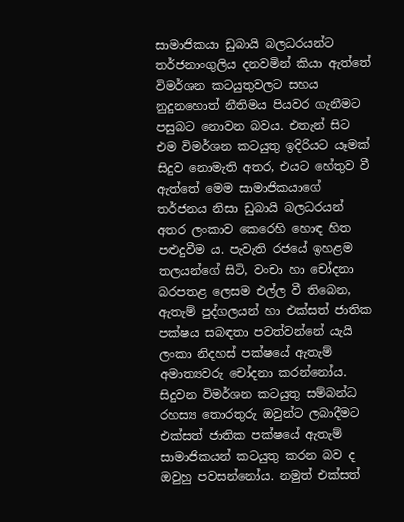සාමාජිකයා ඩුබායි බලධරයන්ට තර්ජනාංගුලිය දනවමින් කියා ඇත්තේ විමර්ශන කටයුතුවලට සහය නුදුනහොත් නීතිමය පියවර ගැනීමට පසුබට නොවන බවය. එතැන් සිට එම විමර්ශන කටයුතු ඉදිරියට යෑමක් සිදුව නොමැති අතර, එයට හේතුව වී ඇත්තේ මෙම සාමාජිකයාගේ තර්ජනය නිසා ඩුබායි බලධරයන් අතර ලංකාව කෙරෙහි හොඳ හිත පළුදුවීම ය. පැවැති රජයේ ඉහළම තලයන්ගේ සිටි, වංචා හා චෝදනා බරපතළ ලෙසම එල්ල වී තිබෙන, ඇතැම් පුද්ගලයන් හා එක්සත් ජාතික පක්ෂය සබඳතා පවත්වන්නේ යැයි ලංකා නිදහස් පක්ෂයේ ඇතැම් අමාත්‍යවරු චෝදනා කරන්නෝය. සිදුවන විමර්ශන කටයුතු සම්බන්ධ රහස්‍ය තොරතුරු ඔවුන්ට ලබාදීමට එක්සත් ජාතික පක්ෂයේ ඇතැම් සාමාජිකයන් කටයුතු කරන බව ද ඔවුහු පවසන්නෝය. නමුත් එක්සත්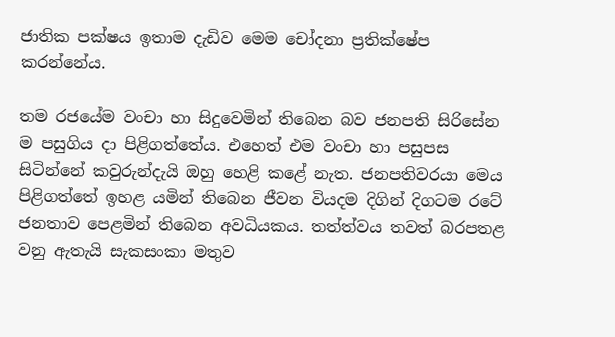ජාතික පක්ෂය ඉතාම දැඩිව මෙම චෝදනා ප්‍රතික්ෂේප කරන්නේය.

තම රජයේම වංචා හා සිදුවෙමින් තිබෙන බව ජනපති සිරිසේන ම පසුගිය දා පිළිගත්තේය. එහෙත් එම වංචා හා පසුපස සිටින්නේ කවුරුන්දැයි ඔහු හෙළි කළේ නැත. ජනපතිවරයා මෙය පිළිගත්තේ ඉහළ යමින් තිබෙන ජීවන වියදම දිගින් දිගටම රටේ ජනතාව පෙළමින් තිබෙන අවධියකය. තත්ත්වය තවත් බරපතළ වනු ඇතැයි සැකසංකා මතුව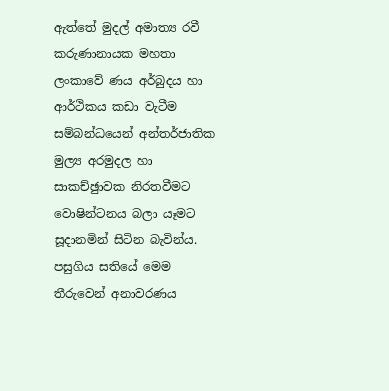ඇත්තේ මුදල් අමාත්‍ය රවී කරුණානායක මහතා ලංකාවේ ණය අර්බුදය හා ආර්ථිකය කඩා වැටීම සම්බන්ධයෙන් අන්තර්ජාතික මුල්‍ය අරමුදල හා සාකච්ඡුාවක නිරතවීමට වොෂින්ටනය බලා යෑමට සූදානමින් සිටින බැවින්ය. පසුගිය සතියේ මෙම තීරුවෙන් අනාවරණය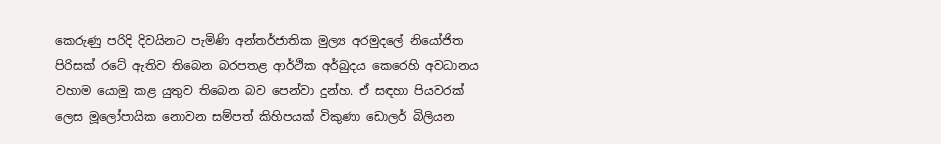කෙරුණු පරිදි දිවයිනට පැමිණි අන්තර්ජාතික මුල්‍ය අරමුදලේ නියෝජිත පිරිසක් රටේ ඇතිව තිබෙන බරපතළ ආර්ථික අර්බුදය කෙරෙහි අවධානය වහාම යොමු කළ යුතුව තිබෙන බව පෙන්වා දුන්හ. ඒ සඳහා පියවරක් ලෙස මූලෝපායික නොවන සම්පත් කිහිපයක් විකුණා ඩොලර් බිලියන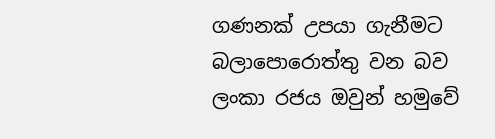ගණනක් උපයා ගැනීමට බලාපොරොත්තු වන බව ලංකා රජය ඔවුන් හමුවේ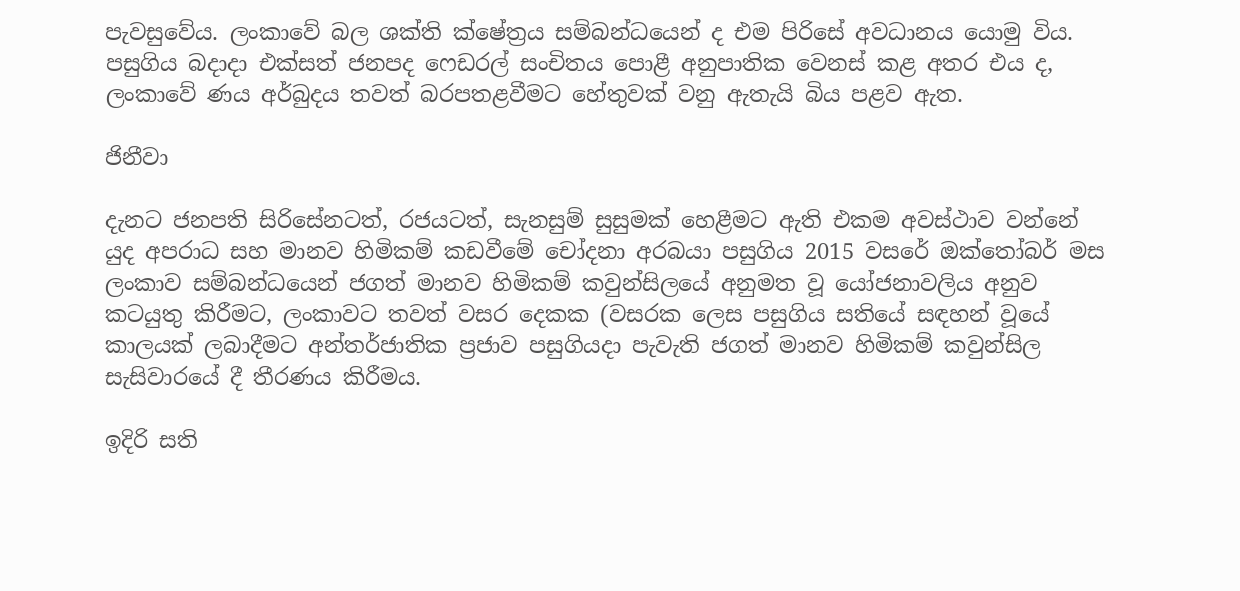පැවසුවේය. ලංකාවේ බල ශක්ති ක්ෂේත්‍රය සම්බන්ධයෙන් ද එම පිරිසේ අවධානය යොමු විය. පසුගිය බදාදා එක්සත් ජනපද ෆෙඩරල් සංචිතය පොළී අනුපාතික වෙනස් කළ අතර එය ද, ලංකාවේ ණය අර්බුදය තවත් බරපතළවීමට හේතුවක් වනු ඇතැයි බිය පළව ඇත.

ජිනීවා

දැනට ජනපති සිරිසේනටත්, රජයටත්, සැනසුම් සුසුමක් හෙළීමට ඇති එකම අවස්ථාව වන්නේ යුද අපරාධ සහ මානව හිමිකම් කඩවීමේ චෝදනා අරබයා පසුගිය 2015 වසරේ ඔක්තෝබර් මස ලංකාව සම්බන්ධයෙන් ජගත් මානව හිමිකම් කවුන්සිලයේ අනුමත වූ යෝජනාවලිය අනුව කටයුතු කිරීමට, ලංකාවට තවත් වසර දෙකක (වසරක ලෙස පසුගිය සතියේ සඳහන් වූයේ කාලයක් ලබාදීමට අන්තර්ජාතික ප්‍රජාව පසුගියදා පැවැති ජගත් මානව හිමිකම් කවුන්සිල සැසිවාරයේ දී තීරණය කිරීමය.

ඉදිරි සති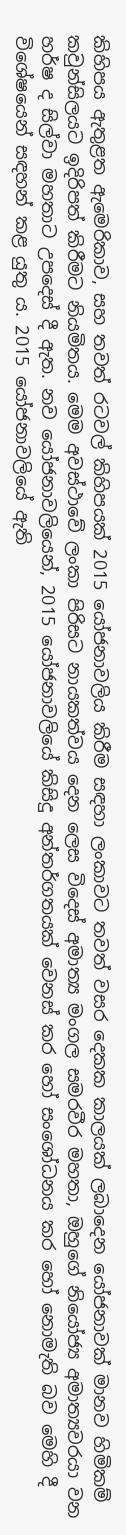කිහිපය ඇතුළත ඇමෙරිකාව, සහ තවත් රටවල් කිහිපයක් 2015 යෝජනාවලිය කිරීම සඳහා ලංකාවට තවත් වසර දෙකක කාලයක් ලබාදෙන යෝජනාවක් මානව හිමිකම් කවුන්සිලයට ඉදිරිපත් කිරීමට නියමිතය. මෙම අවස්ථාවේ ලංකා පිරිසට නායකත්වය දෙන ලෙස විදෙස් අමාත්‍ය මංගල සමරවීර මහතා, ඔහුගේ නියෝජ්‍ය අමාත්‍යවරයා වන හර්ෂ ද සිල්වා මහතාට උපදෙස් දී ඇත. නව යෝජනාවලියෙන්, 2015 යෝජනාවලියේ කිසිදු අන්තර්ගතයක් වෙනස් කර හෝ සංශෝධනය කර හෝ නොමැති බව මෙහි දී විශේෂයෙන් සඳහන් කළ යුතු ය. 2015 යෝජනාවලියේ ඇති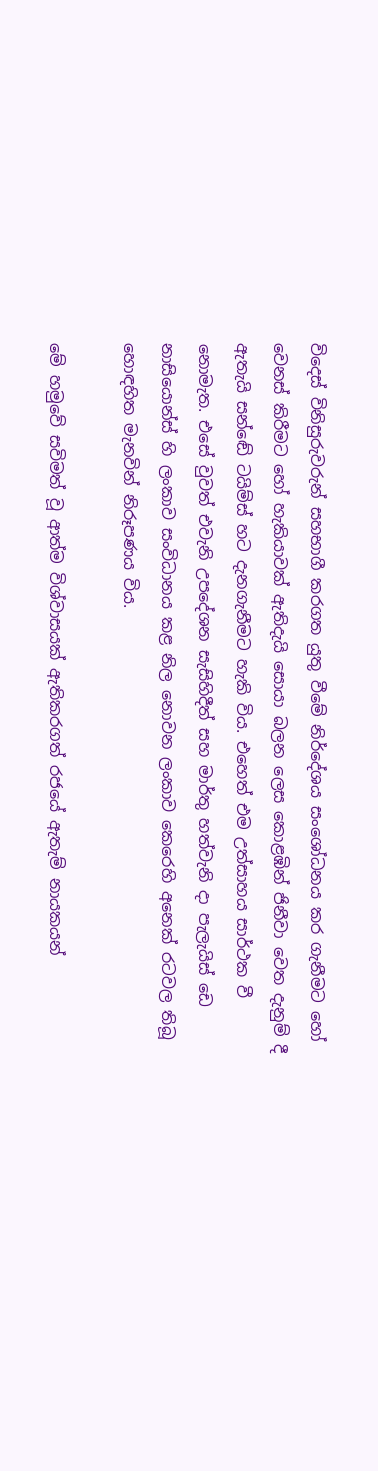විදෙස් විනිසුරුවරුන් සහභාගී කරගත යුතු වීමේ නිර්දේශය සංශෝධනය කර ගැනීමට හෝ වෙනස් කිරීමට හෝ හැකියාවක් ඇතිදැයි සොයා බලන ලෙස කොළඹින් ජිනීවා වෙත දැනුම් දී ඇතැයි සන්ඬේ ටයිම්ස් හට දැනගැනීමට හැකි විය. එහෙත් එම උත්සාහය සාර්ථක වී නොමැත. එසේ වුවත් එවැනි උපදේශන සැසිහිදීත් සහ මාර්තු හත්වැනි දා පැලැයිස් ඩෙ නාසියොන්ස් හි ලංකාව සංවිධානය කළ නිල නොවන ලංකාව කෙරෙහි අනෙක් රටවල තිබූ හොඳහිත මැනවින් නිරූපණය විය.

මේ හමුවේ සවිමත් වූ ආත්ම විශ්වාසයක් ඇතිකරගත් රජයේ ඇතැම් නායකයන්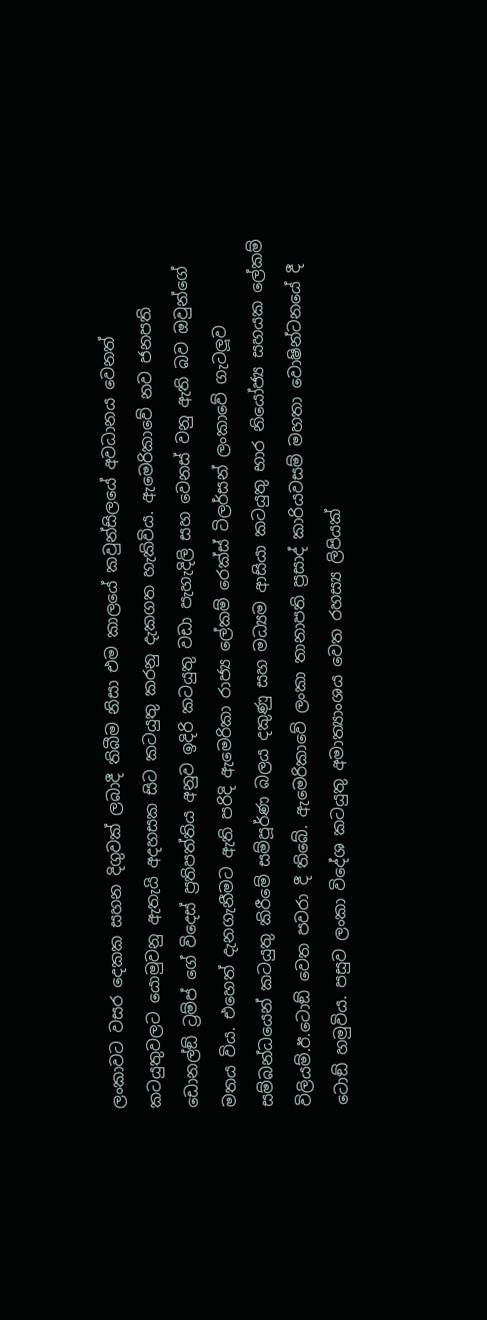ලංකාවට වසර දෙකක සහන දිගුවක් ලබාදී තිබීම නිසා එම කාලයේ කවුන්සිලයේ අවධානය වෙනත් කටයුතුවලට යොමුවනු ඇතැයි අදහසක සිට කටයුතු කරනු දැකගත හැකිවිය. ඇමෙරිකාවේ නව ජනපති ඩොනල්ඞ් ට්‍රම්ප් ගේ විදෙස් ප්‍රතිපත්තිය අනුව ඉදිරි කටයුතු වඩා පැහැදිලි සහ වෙනස් වනු ඇති බව ඔවුන්ගේ මතය විය. එහෙත් දැනගැනීමට ඇති පරිදි ඇමෙරිකා රාජ්‍ය ලේකම් රෙක්ස් ටිලර්සන් ලංකාවේ ගැටලූව සම්බන්ධයෙන් කටයුතු කිරීමේ සම්පූර්ණ බලය දකුණු සහ මධ්‍යම ආසියා කටයුතු භාර නියෝජ්‍ය සහයක ලේකම් විලියම්.ඊ.ටොඞ් වෙත පවරා දී තිබේ. ඇමෙරිකාවේ ලංකා තානාපති ප්‍රසාද් කාරියවසම් මහතා වොෂින්ටනයේ දී ටොඞ් හමුවිය. පසුව ලංකා විදේශ කටයුතු අමාත්‍යාංශය වෙත රහස්‍ය ලිපියක්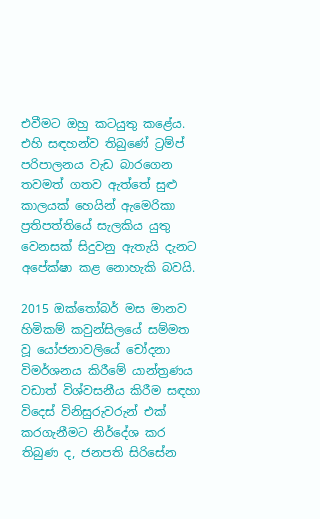එවීමට ඔහු කටයුතු කළේය. එහි සඳහන්ව තිබුණේ ට්‍රම්ප් පරිපාලනය වැඩ බාරගෙන තවමත් ගතව ඇත්තේ සුළු කාලයක් හෙයින් ඇමෙරිකා ප්‍රතිපත්තියේ සැලකිය යුතු වෙනසක් සිදුවනු ඇතැයි දැනට අපේක්ෂා කළ නොහැකි බවයි.

2015 ඔක්තෝබර් මස මානව හිමිකම් කවුන්සිලයේ සම්මත වූ යෝජනාවලියේ චෝදනා විමර්ශනය කිරීමේ යාන්ත්‍රණය වඩාත් විශ්වසනීය කිරීම සඳහා විදෙස් විනිසුරුවරුන් එක් කරගැනීමට නිර්දේශ කර තිබුණ ද, ජනපති සිරිසේන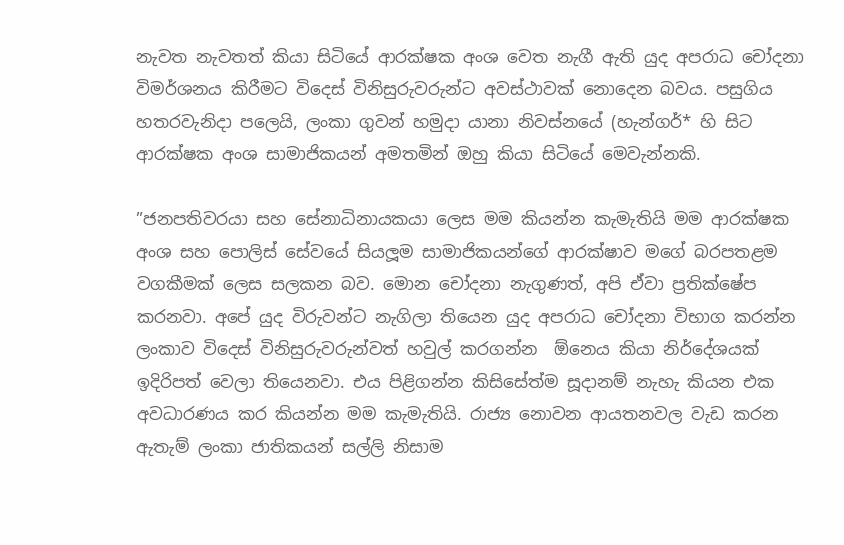නැවත නැවතත් කියා සිටියේ ආරක්ෂක අංශ වෙත නැගී ඇති යුද අපරාධ චෝදනා විමර්ශනය කිරීමට විදෙස් විනිසුරුවරුන්ට අවස්ථාවක් නොදෙන බවය. පසුගිය හතරවැනිදා පලෙයි, ලංකා ගුවන් හමුදා යානා නිවස්නයේ (හැන්ගර්* හි සිට ආරක්ෂක අංශ සාමාජිකයන් අමතමින් ඔහු කියා සිටියේ මෙවැන්නකි.

”ජනපතිවරයා සහ සේනාධිනායකයා ලෙස මම කියන්න කැමැතියි මම ආරක්ෂක අංශ සහ පොලිස් සේවයේ සියලූම සාමාජිකයන්ගේ ආරක්ෂාව මගේ බරපතළම වගකීමක් ලෙස සලකන බව. මොන චෝදනා නැගුණත්, අපි ඒවා ප්‍රතික්ෂේප කරනවා. අපේ යුද විරුවන්ට නැගිලා තියෙන යුද අපරාධ චෝදනා විභාග කරන්න ලංකාව විදෙස් විනිසුරුවරුන්වත් හවුල් කරගන්න  ඕනෙය කියා නිර්දේශයක් ඉදිරිපත් වෙලා තියෙනවා. එය පිළිගන්න කිසිසේත්ම සූදානම් නැහැ කියන එක අවධාරණය කර කියන්න මම කැමැතියි. රාජ්‍ය නොවන ආයතනවල වැඩ කරන ඇතැම් ලංකා ජාතිකයන් සල්ලි නිසාම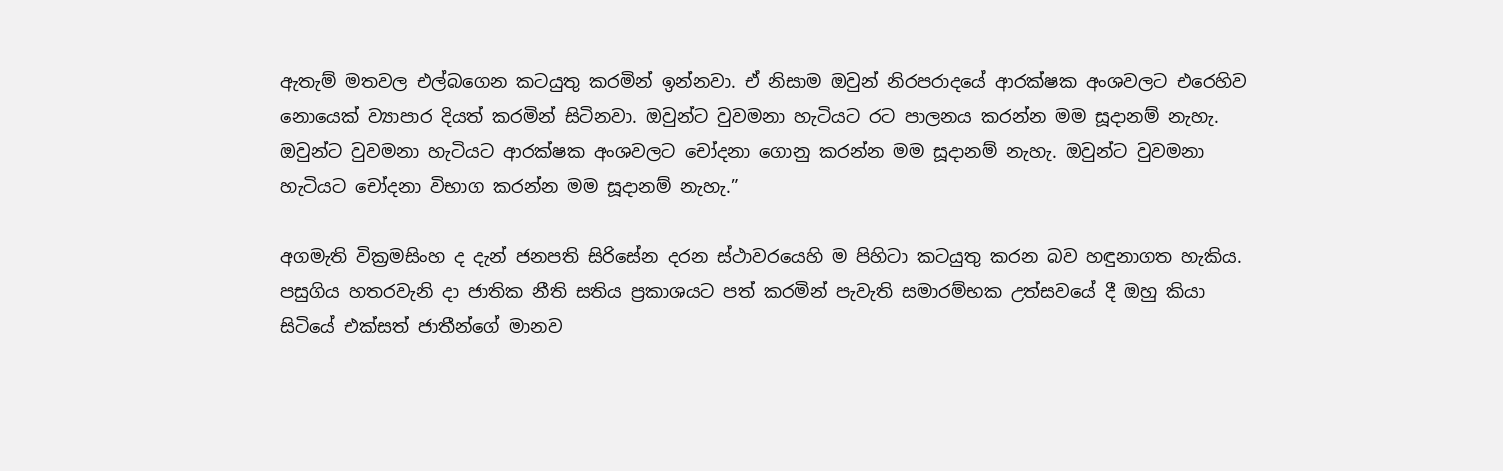ඇතැම් මතවල එල්බගෙන කටයුතු කරමින් ඉන්නවා. ඒ නිසාම ඔවුන් නිරපරාදයේ ආරක්ෂක අංශවලට එරෙහිව නොයෙක් ව්‍යාපාර දියත් කරමින් සිටිනවා. ඔවුන්ට වුවමනා හැටියට රට පාලනය කරන්න මම සූදානම් නැහැ. ඔවුන්ට වුවමනා හැටියට ආරක්ෂක අංශවලට චෝදනා ගොනු කරන්න මම සූදානම් නැහැ. ඔවුන්ට වුවමනා හැටියට චෝදනා විභාග කරන්න මම සූදානම් නැහැ.”

අගමැති වික්‍රමසිංහ ද දැන් ජනපති සිරිසේන දරන ස්ථාවරයෙහි ම පිහිටා කටයුතු කරන බව හඳුනාගත හැකිය. පසුගිය හතරවැනි දා ජාතික නීති සතිය ප්‍රකාශයට පත් කරමින් පැවැති සමාරම්භක උත්සවයේ දී ඔහු කියා සිටියේ එක්සත් ජාතීන්ගේ මානව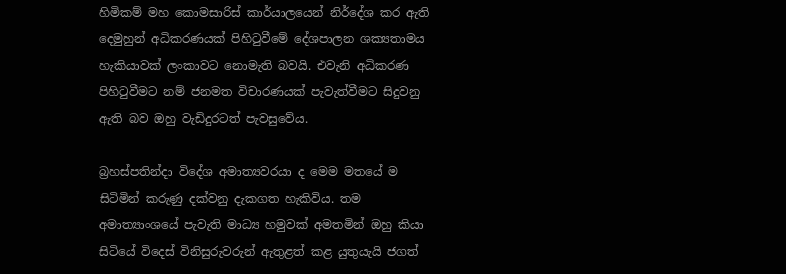හිමිකම් මහ කොමසාරිස් කාර්යාලයෙන් නිර්දේශ කර ඇති දෙමුහුන් අධිකරණයක් පිහිටුවීමේ දේශපාලන ශක්‍යතාමය හැකියාවක් ලංකාවට නොමැති බවයි. එවැනි අධිකරණ පිහිටුවීමට නම් ජනමත විචාරණයක් පැවැත්වීමට සිදුවනු ඇති බව ඔහු වැඩිදුරටත් පැවසුවේය.

බ්‍රහස්පතින්දා විදේශ අමාත්‍යවරයා ද මෙම මතයේ ම සිටිමින් කරුණු දක්වනු දැකගත හැකිවිය. තම අමාත්‍යාංශයේ පැවැති මාධ්‍ය හමුවක් අමතමින් ඔහු කියා සිටියේ විදෙස් විනිසුරුවරුන් ඇතුළත් කළ යුතුයැයි ජගත්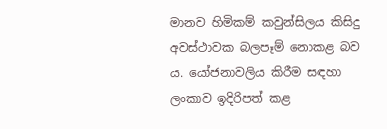මානව හිමිකම් කවුන්සිලය කිසිදු අවස්ථාවක බලපෑම් නොකළ බව ය. යෝජනාවලිය කිරීම සඳහා ලංකාව ඉදිරිපත් කළ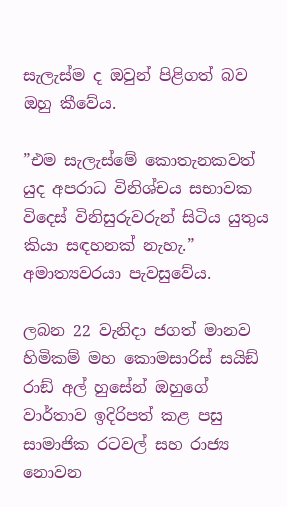සැලැස්ම ද ඔවුන් පිළිගත් බව ඔහු කීවේය.

”එම සැලැස්මේ කොතැනකවත් යුද අපරාධ විනිශ්චය සභාවක විදෙස් විනිසුරුවරුන් සිටිය යුතුය කියා සඳහනක් නැහැ.” අමාත්‍යවරයා පැවසුවේය.

ලබන 22 වැනිදා ජගත් මානව හිමිකම් මහ කොමසාරිස් සයිඞ් රාඞ් අල් හුසේන් ඔහුගේ වාර්තාව ඉදිරිපත් කළ පසු සාමාජික රටවල් සහ රාජ්‍ය නොවන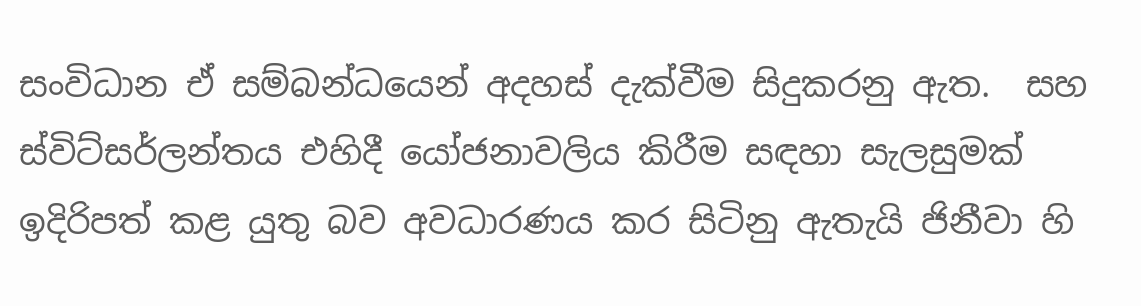සංවිධාන ඒ සම්බන්ධයෙන් අදහස් දැක්වීම සිදුකරනු ඇත.  සහ ස්විට්සර්ලන්තය එහිදී යෝජනාවලිය කිරීම සඳහා සැලසුමක් ඉදිරිපත් කළ යුතු බව අවධාරණය කර සිටිනු ඇතැයි ජිනීවා හි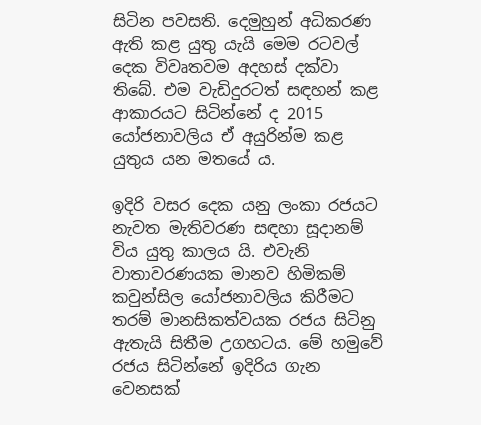සිටින පවසති. දෙමුහුන් අධිකරණ ඇති කළ යුතු යැයි මෙම රටවල් දෙක විවෘතවම අදහස් දක්වා තිබේ. එම වැඩිදුරටත් සඳහන් කළ ආකාරයට සිටින්නේ ද 2015 යෝජනාවලිය ඒ අයුරින්ම කළ යුතුය යන මතයේ ය.

ඉදිරි වසර දෙක යනු ලංකා රජයට නැවත මැතිවරණ සඳහා සූදානම් විය යුතු කාලය යි. එවැනි වාතාවරණයක මානව හිමිකම් කවුන්සිල යෝජනාවලිය කිරීමට තරම් මානසිකත්වයක රජය සිටිනු ඇතැයි සිතීම උගහටය. මේ හමුවේ රජය සිටින්නේ ඉදිරිය ගැන වෙනසක්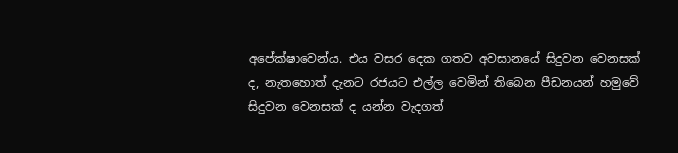අපේක්ෂාවෙන්ය. එය වසර දෙක ගතව අවසානයේ සිදුවන වෙනසක් ද, නැතහොත් දැනට රජයට එල්ල වෙමින් තිබෙන පීඩනයන් හමුවේ සිදුවන වෙනසක් ද යන්න වැදගත්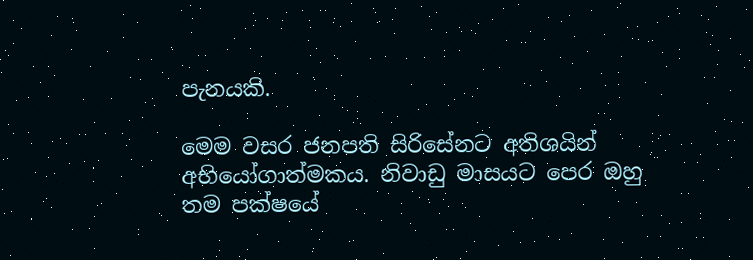පැනයකි.

මෙම වසර ජනපති සිරිසේනට අතිශයින් අභියෝගාත්මකය. නිවාඩු මාසයට පෙර ඔහු තම පක්ෂයේ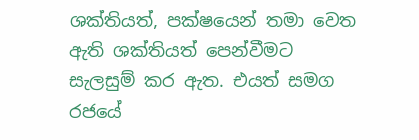ශක්තියත්, පක්ෂයෙන් තමා වෙත ඇති ශක්තියත් පෙන්වීමට සැලසුම් කර ඇත. එයත් සමග රජයේ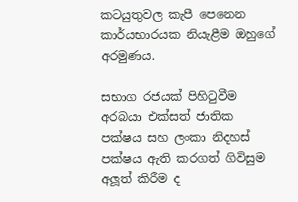කටයුතුවල කැපී පෙනෙන කාර්යභාරයක නියැළීම ඔහුගේ අරමුණය.

සභාග රජයක් පිහිටුවීම අරබයා එක්සත් ජාතික පක්ෂය සහ ලංකා නිදහස් පක්ෂය ඇති කරගත් ගිවිසුම අලූත් කිරීම ද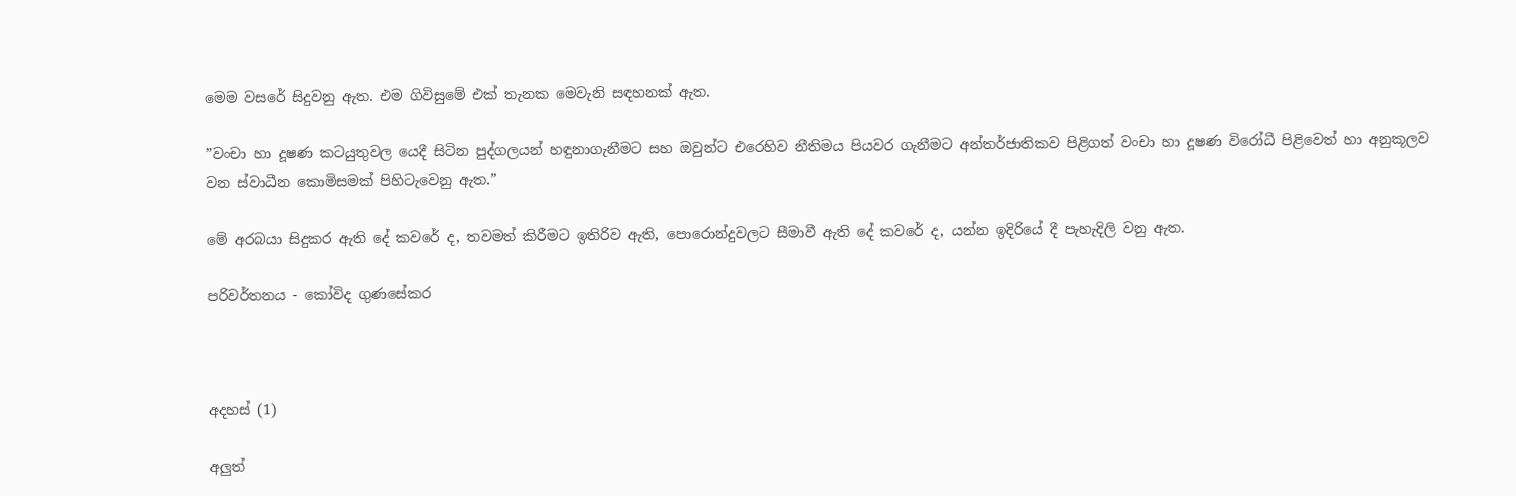මෙම වසරේ සිදුවනු ඇත. එම ගිවිසුමේ එක් තැනක මෙවැනි සඳහනක් ඇත.

”වංචා හා දූෂණ කටයුතුවල යෙදී සිටින පුද්ගලයන් හඳුනාගැනීමට සහ ඔවුන්ට එරෙහිව නීතිමය පියවර ගැනීමට අන්තර්ජාතිකව පිළිගත් වංචා හා දූෂණ විරෝධී පිළිවෙත් හා අනුකූලව වන ස්වාධීන කොමිසමක් පිහිටැවෙනු ඇත.”

මේ අරබයා සිදුකර ඇති දේ කවරේ ද, තවමත් කිරීමට ඉතිරිව ඇති, පොරොන්දුවලට සීමාවී ඇති දේ කවරේ ද, යන්න ඉදිරියේ දී පැහැදිලි වනු ඇත.

පරිවර්තනය - කෝවිද ගුණසේකර



අදහස් (1)

අලුත්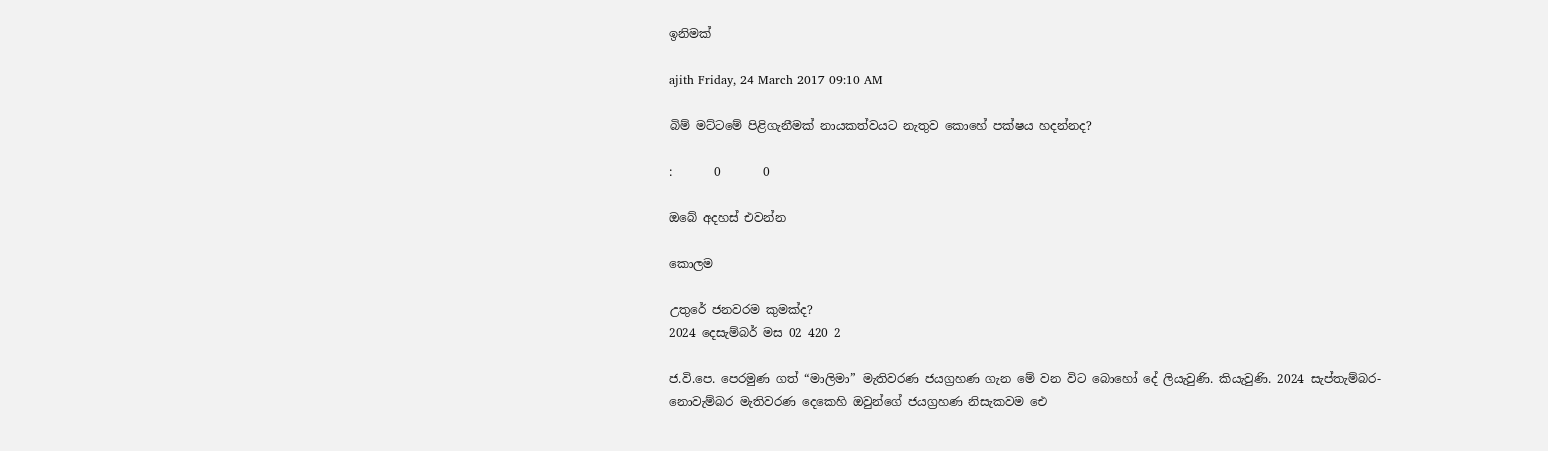ඉනිමක්

ajith Friday, 24 March 2017 09:10 AM

බිම් මට්ටමේ පිළිගැනීමක් නායකත්වයට නැතුව කොහේ පක්ෂය හදන්නද?

:       0       0

ඔබේ අදහස් එවන්න

කොලම

උතුරේ ජනවරම කුමක්ද?
2024 දෙසැම්බර් මස 02 420 2

ජ.වි.පෙ. පෙරමුණ ගත් “මාලිමා” මැතිවරණ ජයග්‍රහණ ගැන මේ වන විට බොහෝ දේ ලියැවුණි. කියැවුණි. 2024 සැප්තැම්බර-නොවැම්බර මැතිවරණ දෙකෙහි ඔවුන්ගේ ජයග්‍රහණ නිසැකවම ඓ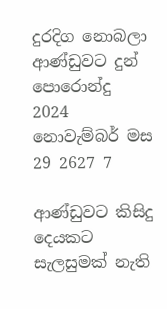දුරදිග නොබලා ආණ්ඩුවට දුන් පොරොන්දු
2024 නොවැම්බර් මස 29 2627 7

ආණ්ඩුවට කිසිදු දෙයකට සැලසුමක් නැති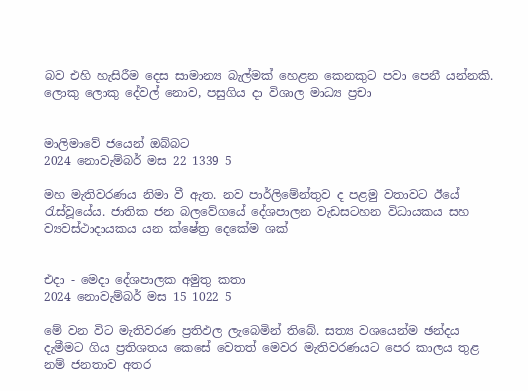බව එහි හැසිරීම දෙස සාමාන්‍ය බැල්මක් හෙළන කෙනකුට පවා පෙනී යන්නකි. ලොකු ලොකු දේවල් නොව, පසුගිය දා විශාල මාධ්‍ය ප්‍රචා


මාලිමාවේ ජයෙන් ඔබ්බට
2024 නොවැම්බර් මස 22 1339 5

මහ මැතිවරණය නිමා වී ඇත. නව පාර්ලිමේන්තුව ද පළමු වතාවට ඊයේ රැස්වූයේය. ජාතික ජන බලවේගයේ දේශපාලන වැඩසටහන විධායකය සහ ව්‍යවස්ථාදායකය යන ක්ෂේත්‍ර දෙකේම ශක්


එදා - මෙදා දේශපාලක අමුතු කතා
2024 නොවැම්බර් මස 15 1022 5

මේ වන විට මැතිවරණ ප්‍රතිඵල ලැබෙමින් තිබේ. සත්‍ය වශයෙන්ම ඡන්දය දැමීමට ගිය ප්‍රතිශතය කෙසේ වෙතත් මෙවර මැතිවරණයට පෙර කාලය තුළ නම් ජනතාව අතර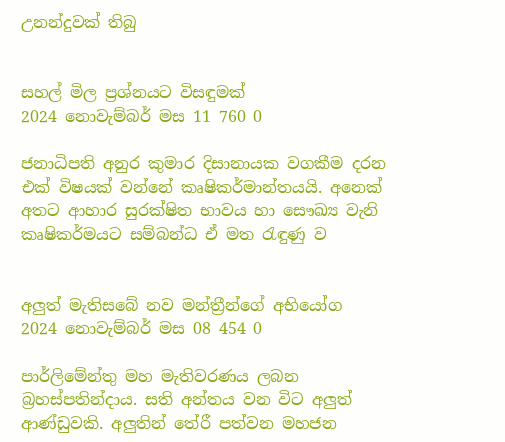උනන්දුවක් තිබු


සහල් මිල ප්‍රශ්නයට විසඳුමක්
2024 නොවැම්බර් මස 11 760 0

ජනාධිපති අනුර කුමාර දිසානායක වගකීම දරන එක් විෂයක් වන්නේ කෘෂිකර්මාන්තයයි. අනෙක් අතට ආහාර සුරක්ෂිත භාවය හා සෞඛ්‍ය වැනි කෘෂිකර්මයට සම්බන්ධ ඒ මත රැඳුණු ව


අලුත් මැතිසබේ නව මන්ත්‍රීන්ගේ අභියෝග
2024 නොවැම්බර් මස 08 454 0

පාර්ලිමේන්තු මහ මැතිවරණය ලබන බ්‍රහස්පතින්දාය. සති අන්තය වන විට අලුත් ආණ්ඩුවකි. අලුතින් තේරී පත්වන මහජන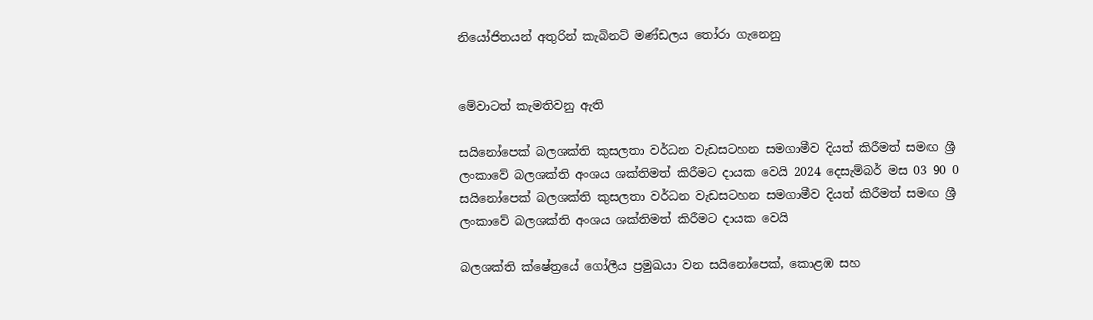නියෝජිතයන් අතුරින් කැබිනට් මණ්ඩලය තෝරා ගැනෙනු


මේවාටත් කැමතිවනු ඇති

සයිනෝපෙක් බලශක්ති කුසලතා වර්ධන වැඩසටහන සමගාමීව දියත් කිරීමත් සමඟ ශ්‍රී ලංකාවේ බලශක්ති අංශය ශක්තිමත් කිරීමට දායක වෙයි 2024 දෙසැම්බර් මස 03 90 0
සයිනෝපෙක් බලශක්ති කුසලතා වර්ධන වැඩසටහන සමගාමීව දියත් කිරීමත් සමඟ ශ්‍රී ලංකාවේ බලශක්ති අංශය ශක්තිමත් කිරීමට දායක වෙයි

බලශක්ති ක්ෂේත්‍රයේ ගෝලීය ප්‍රමුඛයා වන සයිනෝපෙක්, කොළඹ සහ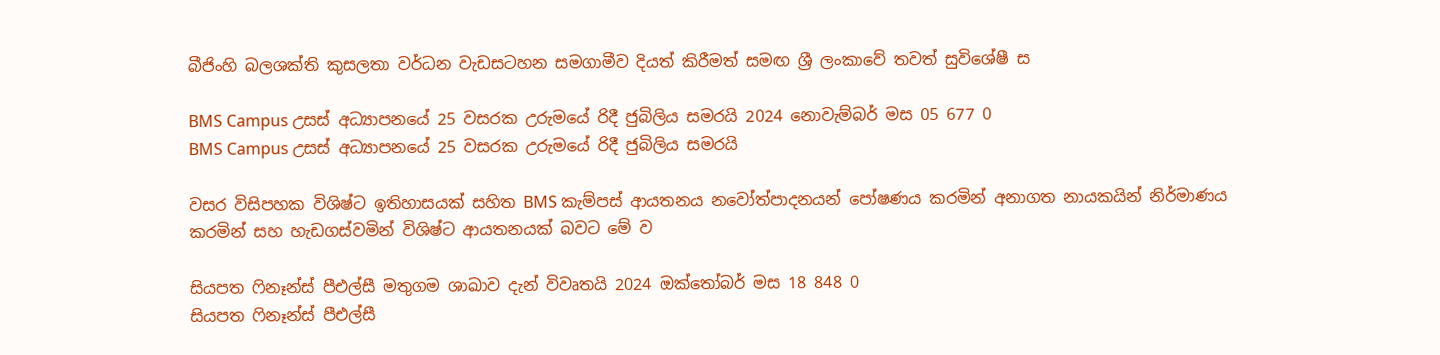බීජිංහි බලශක්ති කුසලතා වර්ධන වැඩසටහන සමගාමීව දියත් කිරීමත් සමඟ ශ්‍රී ලංකාවේ තවත් සුවිශේෂී ස

BMS Campus උසස් අධ්‍යාපනයේ 25 වසරක උරුමයේ රිදී ජුබිලිය සමරයි 2024 නොවැම්බර් මස 05 677 0
BMS Campus උසස් අධ්‍යාපනයේ 25 වසරක උරුමයේ රිදී ජුබිලිය සමරයි

වසර විසිපහක විශිෂ්ට ඉතිහාසයක් සහිත BMS කැම්පස් ආයතනය නවෝත්පාදනයන් පෝෂණය කරමින් අනාගත නායකයින් නිර්මාණය කරමින් සහ හැඩගස්වමින් විශිෂ්ට ආයතනයක් බවට මේ ව

සියපත ෆිනෑන්ස් පීඑල්සී මතුගම ශාඛාව දැන් විවෘතයි 2024 ඔක්තෝබර් මස 18 848 0
සියපත ෆිනෑන්ස් පීඑල්සී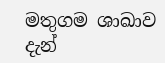මතුගම ශාඛාව දැන්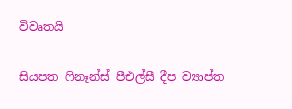විවෘතයි

සියපත ෆිනෑන්ස් පීඑල්සී දීප ව්‍යාප්ත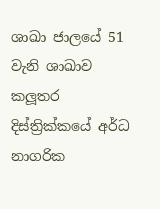ශාඛා ජාලයේ 51 වැනි ශාඛාව කලූතර දිස්ත්‍රික්කයේ අර්ධ නාගරික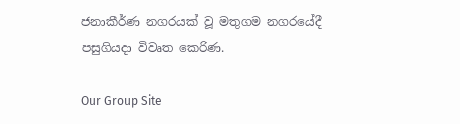ජනාකීර්ණ නගරයක් වූ මතුගම නගරයේදී පසුගියදා විවෘත කෙරිණ.

Our Group Site